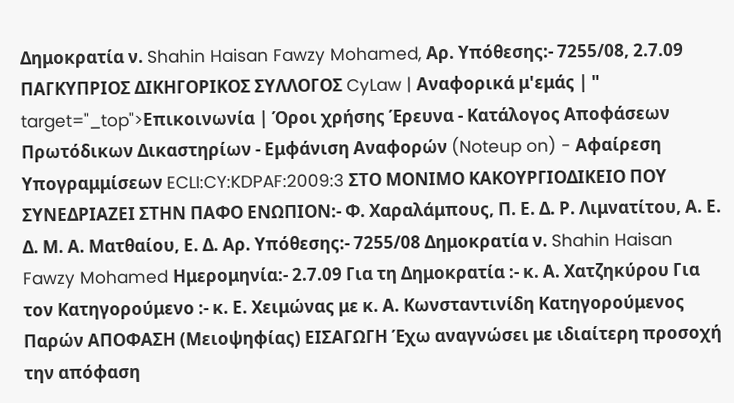Δημοκρατία ν. Shahin Haisan Fawzy Mohamed, Αρ. Υπόθεσης:- 7255/08, 2.7.09 ΠΑΓΚΥΠΡΙΟΣ ΔΙΚΗΓΟΡΙΚΟΣ ΣΥΛΛΟΓΟΣ CyLaw | Αναφορικά μ'εμάς | " target="_top">Επικοινωνία | Όροι χρήσης Έρευνα - Κατάλογος Αποφάσεων Πρωτόδικων Δικαστηρίων - Εμφάνιση Αναφορών (Noteup on) - Αφαίρεση Υπογραμμίσεων ECLI:CY:KDPAF:2009:3 ΣΤΟ ΜΟΝΙΜΟ ΚΑΚΟΥΡΓΙΟΔΙΚΕΙΟ ΠΟΥ ΣΥΝΕΔΡΙΑΖΕΙ ΣΤΗΝ ΠΑΦΟ ΕΝΩΠΙΟΝ:- Φ. Χαραλάμπους, Π. Ε. Δ. Ρ. Λιμνατίτου, Α. Ε. Δ. Μ. Α. Ματθαίου, Ε. Δ. Αρ. Υπόθεσης:- 7255/08 Δημοκρατία ν. Shahin Haisan Fawzy Mohamed Ημερομηνία:- 2.7.09 Για τη Δημοκρατία :- κ. Α. Χατζηκύρου Για τον Κατηγορούμενο :- κ. Ε. Χειμώνας με κ. Α. Κωνσταντινίδη Κατηγορούμενος Παρών ΑΠΟΦΑΣΗ (Μειοψηφίας) ΕΙΣΑΓΩΓΗ Έχω αναγνώσει με ιδιαίτερη προσοχή την απόφαση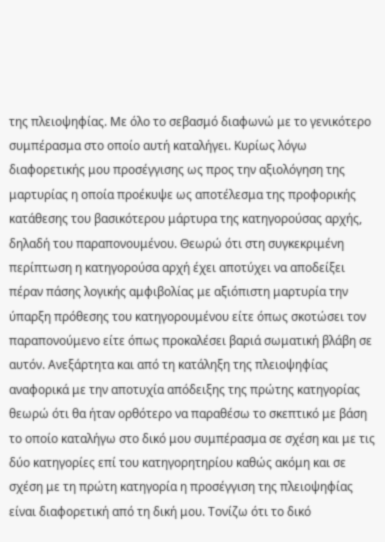της πλειοψηφίας. Με όλο το σεβασμό διαφωνώ με το γενικότερο συμπέρασμα στο οποίο αυτή καταλήγει. Κυρίως λόγω διαφορετικής μου προσέγγισης ως προς την αξιολόγηση της μαρτυρίας η οποία προέκυψε ως αποτέλεσμα της προφορικής κατάθεσης του βασικότερου μάρτυρα της κατηγορούσας αρχής, δηλαδή του παραπονουμένου. Θεωρώ ότι στη συγκεκριμένη περίπτωση η κατηγορούσα αρχή έχει αποτύχει να αποδείξει πέραν πάσης λογικής αμφιβολίας με αξιόπιστη μαρτυρία την ύπαρξη πρόθεσης του κατηγορουμένου είτε όπως σκοτώσει τον παραπονούμενο είτε όπως προκαλέσει βαριά σωματική βλάβη σε αυτόν. Ανεξάρτητα και από τη κατάληξη της πλειοψηφίας αναφορικά με την αποτυχία απόδειξης της πρώτης κατηγορίας θεωρώ ότι θα ήταν ορθότερο να παραθέσω το σκεπτικό με βάση το οποίο καταλήγω στο δικό μου συμπέρασμα σε σχέση και με τις δύο κατηγορίες επί του κατηγορητηρίου καθώς ακόμη και σε σχέση με τη πρώτη κατηγορία η προσέγγιση της πλειοψηφίας είναι διαφορετική από τη δική μου. Τονίζω ότι το δικό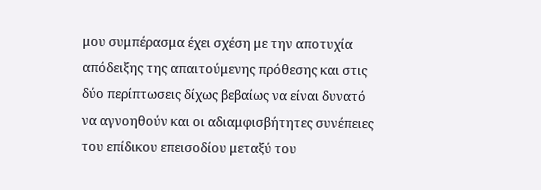μου συμπέρασμα έχει σχέση με την αποτυχία απόδειξης της απαιτούμενης πρόθεσης και στις δύο περίπτωσεις δίχως βεβαίως να είναι δυνατό να αγνοηθούν και οι αδιαμφισβήτητες συνέπειες του επίδικου επεισοδίου μεταξύ του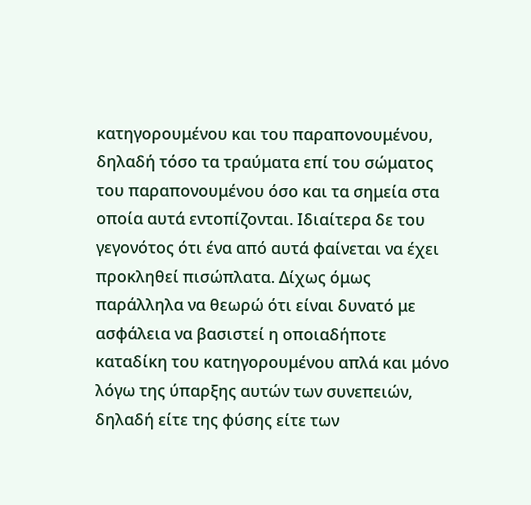κατηγορουμένου και του παραπονουμένου, δηλαδή τόσο τα τραύματα επί του σώματος του παραπονουμένου όσο και τα σημεία στα οποία αυτά εντοπίζονται. Ιδιαίτερα δε του γεγονότος ότι ένα από αυτά φαίνεται να έχει προκληθεί πισώπλατα. Δίχως όμως παράλληλα να θεωρώ ότι είναι δυνατό με ασφάλεια να βασιστεί η οποιαδήποτε καταδίκη του κατηγορουμένου απλά και μόνο λόγω της ύπαρξης αυτών των συνεπειών, δηλαδή είτε της φύσης είτε των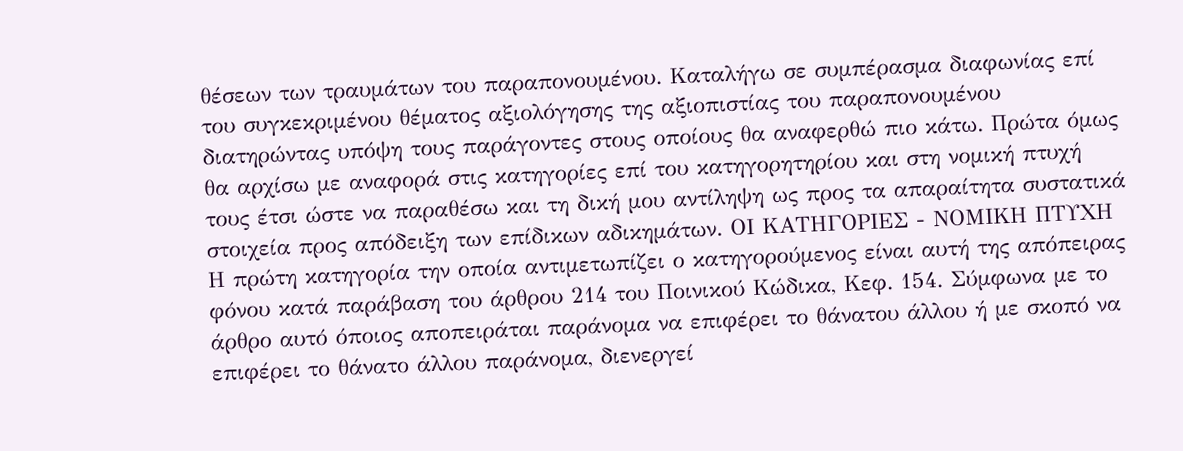θέσεων των τραυμάτων του παραπονουμένου. Καταλήγω σε συμπέρασμα διαφωνίας επί του συγκεκριμένου θέματος αξιολόγησης της αξιοπιστίας του παραπονουμένου διατηρώντας υπόψη τους παράγοντες στους οποίους θα αναφερθώ πιο κάτω. Πρώτα όμως θα αρχίσω με αναφορά στις κατηγορίες επί του κατηγορητηρίου και στη νομική πτυχή τους έτσι ώστε να παραθέσω και τη δική μου αντίληψη ως προς τα απαραίτητα συστατικά στοιχεία προς απόδειξη των επίδικων αδικημάτων. ΟΙ ΚΑΤΗΓΟΡΙΕΣ - ΝΟΜΙΚΗ ΠΤΥΧΗ Η πρώτη κατηγορία την οποία αντιμετωπίζει ο κατηγορούμενος είναι αυτή της απόπειρας φόνου κατά παράβαση του άρθρου 214 του Ποινικού Κώδικα, Κεφ. 154. Σύμφωνα με το άρθρο αυτό όποιος αποπειράται παράνομα να επιφέρει το θάνατου άλλου ή με σκοπό να επιφέρει το θάνατο άλλου παράνομα, διενεργεί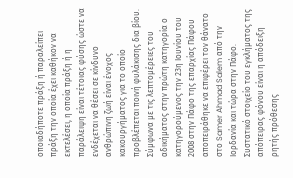οποιαδήποτε πράξη ή παραλείπει πράξη την οποία έχει καθήκον να εκτελέσει, η οποία πράξη ή η παράλειψη είναι τέτοιας φύσης ώστε να ενδέχεται να θέσει σε κίνδυνο ανθρώπινη ζωή είναι ένοχος κακουργήματος για το οποίο προβλέπεται ποινή φυλάκισης δια βίου. Σύμφωνα με τις λεπτομέρειες του αδικήματος στην πρώτη κατηγορία ο κατηγορούμενος την 23η Ιουνίου του 2008 στην Πάφο της επαρχίας Πάφου αποπειράθηκε να επιφέρει τον θάνατο στο Samer Ahmad Salem από την Ιορδανία και τώρα στην Πάφο. Συστατικό στοιχείο του εγκλήματος της απόπειρας φόνου είναι η απόδειξη ρητής πρόθεσης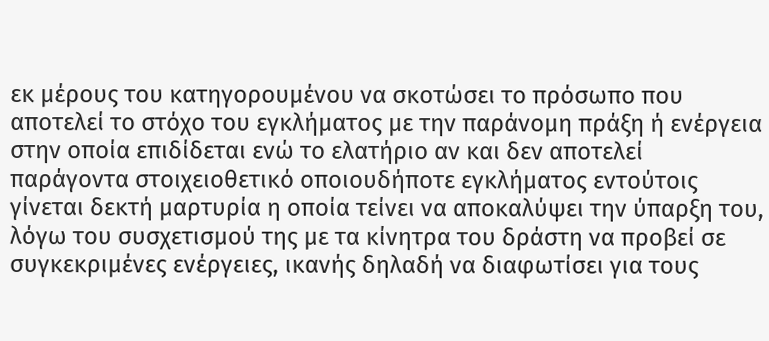εκ μέρους του κατηγορουμένου να σκοτώσει το πρόσωπο που αποτελεί το στόχο του εγκλήματος με την παράνομη πράξη ή ενέργεια στην οποία επιδίδεται ενώ το ελατήριο αν και δεν αποτελεί παράγοντα στοιχειοθετικό οποιουδήποτε εγκλήματος εντούτοις γίνεται δεκτή μαρτυρία η οποία τείνει να αποκαλύψει την ύπαρξη του, λόγω του συσχετισμού της με τα κίνητρα του δράστη να προβεί σε συγκεκριμένες ενέργειες, ικανής δηλαδή να διαφωτίσει για τους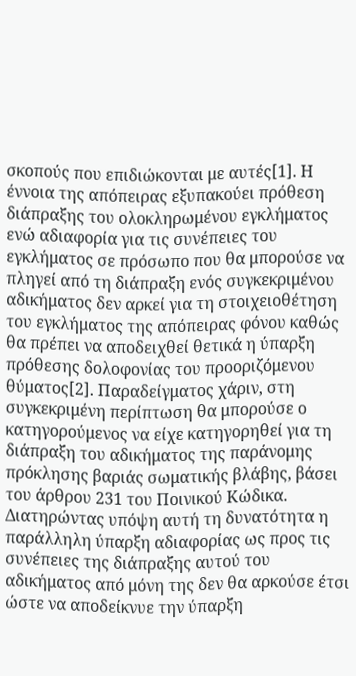σκοπούς που επιδιώκονται με αυτές[1]. Η έννοια της απόπειρας εξυπακούει πρόθεση διάπραξης του ολοκληρωμένου εγκλήματος ενώ αδιαφορία για τις συνέπειες του εγκλήματος σε πρόσωπο που θα μπορούσε να πληγεί από τη διάπραξη ενός συγκεκριμένου αδικήματος δεν αρκεί για τη στοιχειοθέτηση του εγκλήματος της απόπειρας φόνου καθώς θα πρέπει να αποδειχθεί θετικά η ύπαρξη πρόθεσης δολοφονίας του προοριζόμενου θύματος[2]. Παραδείγματος χάριν, στη συγκεκριμένη περίπτωση θα μπορούσε ο κατηγορούμενος να είχε κατηγορηθεί για τη διάπραξη του αδικήματος της παράνομης πρόκλησης βαριάς σωματικής βλάβης, βάσει του άρθρου 231 του Ποινικού Κώδικα. Διατηρώντας υπόψη αυτή τη δυνατότητα η παράλληλη ύπαρξη αδιαφορίας ως προς τις συνέπειες της διάπραξης αυτού του αδικήματος από μόνη της δεν θα αρκούσε έτσι ώστε να αποδείκνυε την ύπαρξη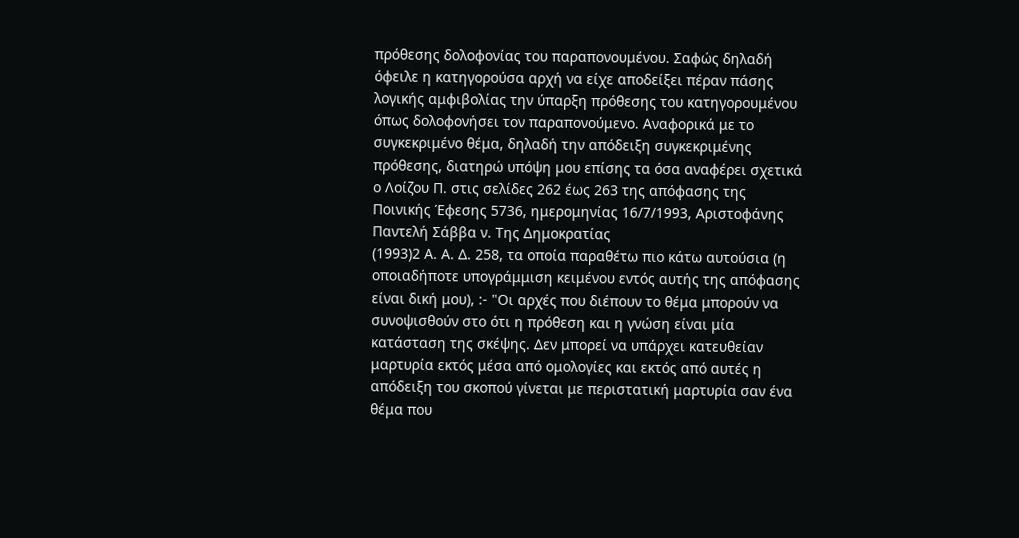πρόθεσης δολοφονίας του παραπονουμένου. Σαφώς δηλαδή όφειλε η κατηγορούσα αρχή να είχε αποδείξει πέραν πάσης λογικής αμφιβολίας την ύπαρξη πρόθεσης του κατηγορουμένου όπως δολοφονήσει τον παραπονούμενο. Αναφορικά με το συγκεκριμένο θέμα, δηλαδή την απόδειξη συγκεκριμένης πρόθεσης, διατηρώ υπόψη μου επίσης τα όσα αναφέρει σχετικά ο Λοίζου Π. στις σελίδες 262 έως 263 της απόφασης της Ποινικής Έφεσης 5736, ημερομηνίας 16/7/1993, Αριστοφάνης Παντελή Σάββα ν. Της Δημοκρατίας
(1993)2 Α. Α. Δ. 258, τα οποία παραθέτω πιο κάτω αυτούσια (η οποιαδήποτε υπογράμμιση κειμένου εντός αυτής της απόφασης είναι δική μου), :- "Οι αρχές που διέπουν το θέμα μπορούν να συνοψισθούν στο ότι η πρόθεση και η γνώση είναι μία κατάσταση της σκέψης. Δεν μπορεί να υπάρχει κατευθείαν μαρτυρία εκτός μέσα από ομολογίες και εκτός από αυτές η απόδειξη του σκοπού γίνεται με περιστατική μαρτυρία σαν ένα θέμα που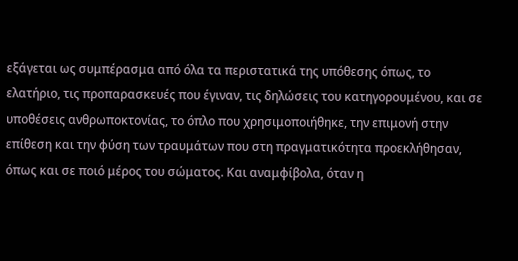εξάγεται ως συμπέρασμα από όλα τα περιστατικά της υπόθεσης όπως, το ελατήριο, τις προπαρασκευές που έγιναν, τις δηλώσεις του κατηγορουμένου, και σε υποθέσεις ανθρωποκτονίας, το όπλο που χρησιμοποιήθηκε, την επιμονή στην επίθεση και την φύση των τραυμάτων που στη πραγματικότητα προεκλήθησαν, όπως και σε ποιό μέρος του σώματος. Και αναμφίβολα, όταν η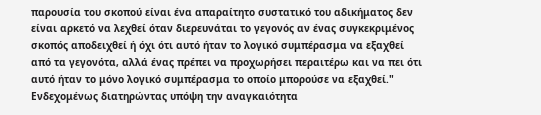παρουσία του σκοπού είναι ένα απαραίτητο συστατικό του αδικήματος δεν είναι αρκετό να λεχθεί όταν διερευνάται το γεγονός αν ένας συγκεκριμένος σκοπός αποδειχθεί ή όχι ότι αυτό ήταν το λογικό συμπέρασμα να εξαχθεί από τα γεγονότα, αλλά ένας πρέπει να προχωρήσει περαιτέρω και να πει ότι αυτό ήταν το μόνο λογικό συμπέρασμα το οποίο μπορούσε να εξαχθεί." Ενδεχομένως διατηρώντας υπόψη την αναγκαιότητα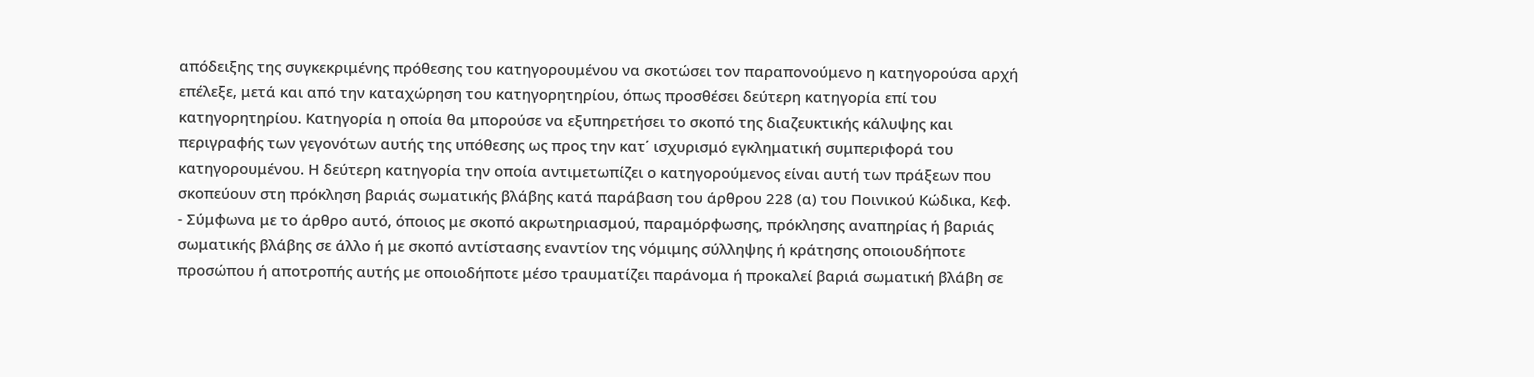απόδειξης της συγκεκριμένης πρόθεσης του κατηγορουμένου να σκοτώσει τον παραπονούμενο η κατηγορούσα αρχή επέλεξε, μετά και από την καταχώρηση του κατηγορητηρίου, όπως προσθέσει δεύτερη κατηγορία επί του κατηγορητηρίου. Κατηγορία η οποία θα μπορούσε να εξυπηρετήσει το σκοπό της διαζευκτικής κάλυψης και περιγραφής των γεγονότων αυτής της υπόθεσης ως προς την κατ΄ ισχυρισμό εγκληματική συμπεριφορά του κατηγορουμένου. Η δεύτερη κατηγορία την οποία αντιμετωπίζει ο κατηγορούμενος είναι αυτή των πράξεων που σκοπεύουν στη πρόκληση βαριάς σωματικής βλάβης κατά παράβαση του άρθρου 228 (α) του Ποινικού Κώδικα, Κεφ.
- Σύμφωνα με το άρθρο αυτό, όποιος με σκοπό ακρωτηριασμού, παραμόρφωσης, πρόκλησης αναπηρίας ή βαριάς σωματικής βλάβης σε άλλο ή με σκοπό αντίστασης εναντίον της νόμιμης σύλληψης ή κράτησης οποιουδήποτε προσώπου ή αποτροπής αυτής με οποιοδήποτε μέσο τραυματίζει παράνομα ή προκαλεί βαριά σωματική βλάβη σε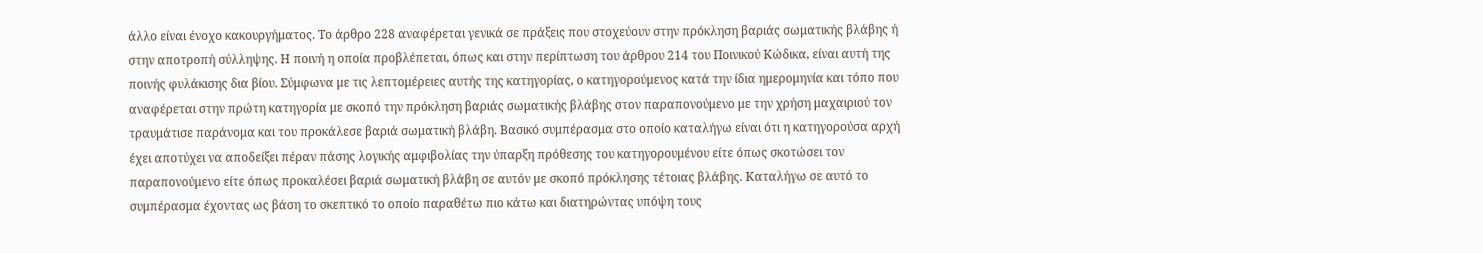άλλο είναι ένοχο κακουργήματος. Το άρθρο 228 αναφέρεται γενικά σε πράξεις που στοχεύουν στην πρόκληση βαριάς σωματικής βλάβης ή στην αποτροπή σύλληψης. Η ποινή η οποία προβλέπεται, όπως και στην περίπτωση του άρθρου 214 του Ποινικού Κώδικα, είναι αυτή της ποινής φυλάκισης δια βίου. Σύμφωνα με τις λεπτομέρειες αυτής της κατηγορίας, ο κατηγορούμενος κατά την ίδια ημερομηνία και τόπο που αναφέρεται στην πρώτη κατηγορία με σκοπό την πρόκληση βαριάς σωματικής βλάβης στον παραπονούμενο με την χρήση μαχαιριού τον τραυμάτισε παράνομα και του προκάλεσε βαριά σωματική βλάβη. Βασικό συμπέρασμα στο οποίο καταλήγω είναι ότι η κατηγορούσα αρχή έχει αποτύχει να αποδείξει πέραν πάσης λογικής αμφιβολίας την ύπαρξη πρόθεσης του κατηγορουμένου είτε όπως σκοτώσει τον παραπονούμενο είτε όπως προκαλέσει βαριά σωματική βλάβη σε αυτόν με σκοπό πρόκλησης τέτοιας βλάβης. Καταλήγω σε αυτό το συμπέρασμα έχοντας ως βάση το σκεπτικό το οποίο παραθέτω πιο κάτω και διατηρώντας υπόψη τους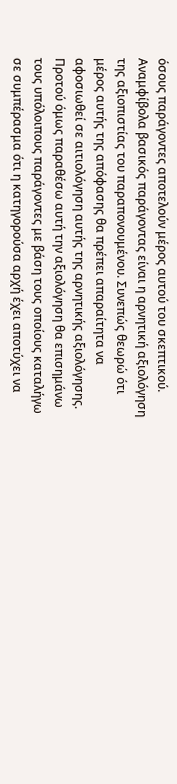όσους παράγοντες αποτελούν μέρος αυτού του σκεπτικού. Αναμφίβολα βασικός παράγοντας είναι η αρνητική αξιολόγηση της αξιοπιστίας του παραπονουμένου. Συνεπώς θεωρώ ότι μέρος αυτής της απόφασης θα πρέπει απαραίτητα να αφοσιωθεί σε αιτιολόγηση αυτής της αρνητικής αξιολόγησης. Προτού όμως παραθέσω αυτή την αξιολόγηση θα επισημάνω τους υπόλοιπους παράγοντες με βάση τους οποίους καταλήγω σε συμπέρασμα ότι η κατηγορούσα αρχή έχει αποτύχει να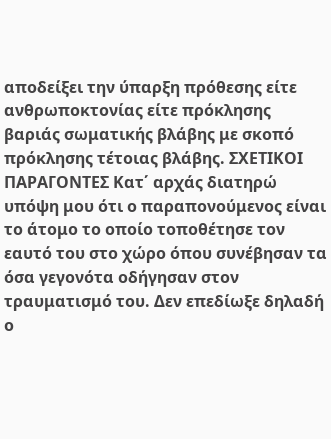αποδείξει την ύπαρξη πρόθεσης είτε ανθρωποκτονίας είτε πρόκλησης βαριάς σωματικής βλάβης με σκοπό πρόκλησης τέτοιας βλάβης. ΣΧΕΤΙΚΟΙ ΠΑΡΑΓΟΝΤΕΣ Κατ΄ αρχάς διατηρώ υπόψη μου ότι ο παραπονούμενος είναι το άτομο το οποίο τοποθέτησε τον εαυτό του στο χώρο όπου συνέβησαν τα όσα γεγονότα οδήγησαν στον τραυματισμό του. Δεν επεδίωξε δηλαδή ο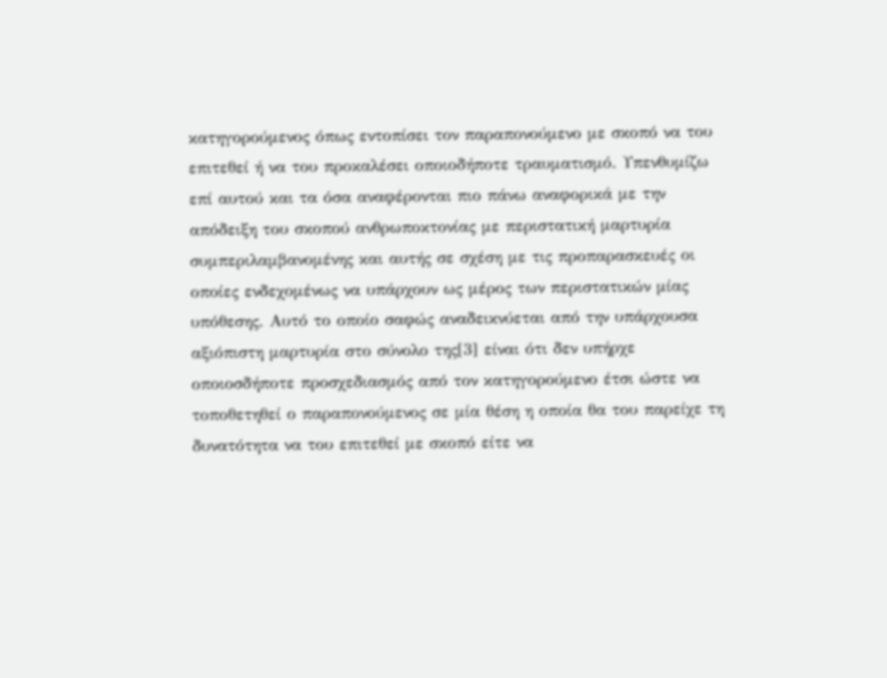κατηγορούμενος όπως εντοπίσει τον παραπονούμενο με σκοπό να του επιτεθεί ή να του προκαλέσει οποιοδήποτε τραυματισμό. Υπενθυμίζω επί αυτού και τα όσα αναφέρονται πιο πάνω αναφορικά με την απόδειξη του σκοπού ανθρωποκτονίας με περιστατική μαρτυρία συμπεριλαμβανομένης και αυτής σε σχέση με τις προπαρασκευές οι οποίες ενδεχομένως να υπάρχουν ως μέρος των περιστατικών μίας υπόθεσης. Αυτό το οποίο σαφώς αναδεικνύεται από την υπάρχουσα αξιόπιστη μαρτυρία στο σύνολο της[3] είναι ότι δεν υπήρχε οποιοσδήποτε προσχεδιασμός από τον κατηγορούμενο έτσι ώστε να τοποθετηθεί ο παραπονούμενος σε μία θέση η οποία θα του παρείχε τη δυνατότητα να του επιτεθεί με σκοπό είτε να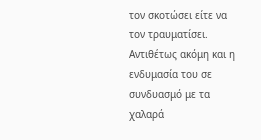τον σκοτώσει είτε να τον τραυματίσει. Αντιθέτως ακόμη και η ενδυμασία του σε συνδυασμό με τα χαλαρά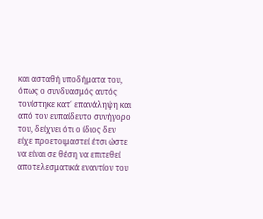και ασταθή υποδήματα του, όπως ο συνδυασμός αυτός τονίστηκε κατ΄ επανάληψη και από τον ευπαίδευτο συνήγορο του, δείχνει ότι ο ίδιος δεν είχε προετοιμαστεί έτσι ώστε να είναι σε θέση να επιτεθεί αποτελεσματικά εναντίον του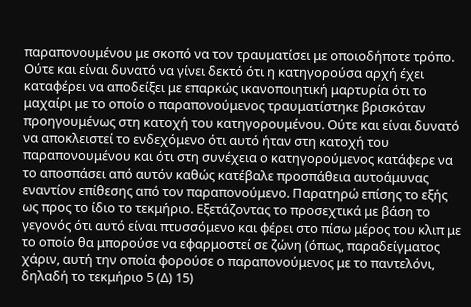παραπονουμένου με σκοπό να τον τραυματίσει με οποιοδήποτε τρόπο. Ούτε και είναι δυνατό να γίνει δεκτό ότι η κατηγορούσα αρχή έχει καταφέρει να αποδείξει με επαρκώς ικανοποιητική μαρτυρία ότι το μαχαίρι με το οποίο ο παραπονούμενος τραυματίστηκε βρισκόταν προηγουμένως στη κατοχή του κατηγορουμένου. Ούτε και είναι δυνατό να αποκλειστεί το ενδεχόμενο ότι αυτό ήταν στη κατοχή του παραπονουμένου και ότι στη συνέχεια ο κατηγορούμενος κατάφερε να το αποσπάσει από αυτόν καθώς κατέβαλε προσπάθεια αυτοάμυνας εναντίον επίθεσης από τον παραπονούμενο. Παρατηρώ επίσης το εξής ως προς το ίδιο το τεκμήριο. Εξετάζοντας το προσεχτικά με βάση το γεγονός ότι αυτό είναι πτυσσόμενο και φέρει στο πίσω μέρος του κλιπ με το οποίο θα μπορούσε να εφαρμοστεί σε ζώνη (όπως, παραδείγματος χάριν, αυτή την οποία φορούσε ο παραπονούμενος με το παντελόνι, δηλαδή το τεκμήριο 5 (Δ) 15)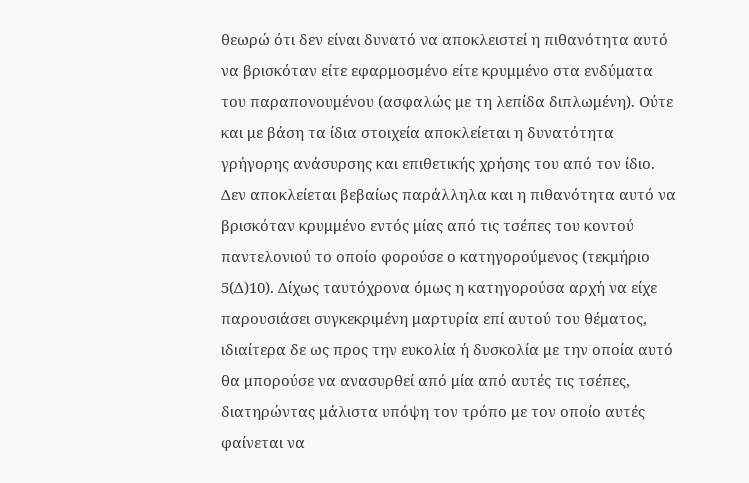θεωρώ ότι δεν είναι δυνατό να αποκλειστεί η πιθανότητα αυτό να βρισκόταν είτε εφαρμοσμένο είτε κρυμμένο στα ενδύματα του παραπονουμένου (ασφαλώς με τη λεπίδα διπλωμένη). Ούτε και με βάση τα ίδια στοιχεία αποκλείεται η δυνατότητα γρήγορης ανάσυρσης και επιθετικής χρήσης του από τον ίδιο. Δεν αποκλείεται βεβαίως παράλληλα και η πιθανότητα αυτό να βρισκόταν κρυμμένο εντός μίας από τις τσέπες του κοντού παντελονιού το οποίο φορούσε ο κατηγορούμενος (τεκμήριο 5(Δ)10). Δίχως ταυτόχρονα όμως η κατηγορούσα αρχή να είχε παρουσιάσει συγκεκριμένη μαρτυρία επί αυτού του θέματος, ιδιαίτερα δε ως προς την ευκολία ή δυσκολία με την οποία αυτό θα μπορούσε να ανασυρθεί από μία από αυτές τις τσέπες, διατηρώντας μάλιστα υπόψη τον τρόπο με τον οποίο αυτές φαίνεται να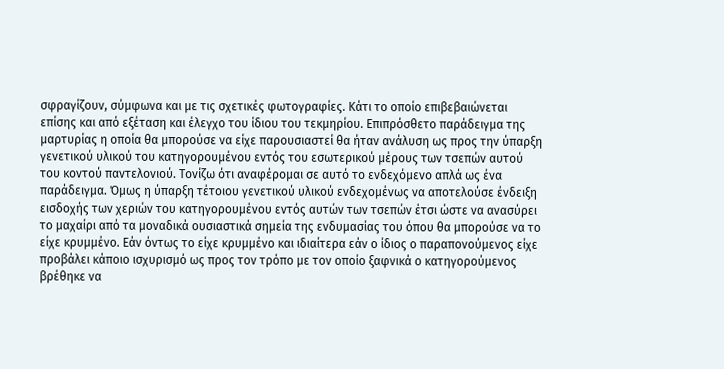σφραγίζουν, σύμφωνα και με τις σχετικές φωτογραφίες. Κάτι το οποίο επιβεβαιώνεται επίσης και από εξέταση και έλεγχο του ίδιου του τεκμηρίου. Επιπρόσθετο παράδειγμα της μαρτυρίας η οποία θα μπορούσε να είχε παρουσιαστεί θα ήταν ανάλυση ως προς την ύπαρξη γενετικού υλικού του κατηγορουμένου εντός του εσωτερικού μέρους των τσεπών αυτού του κοντού παντελονιού. Τονίζω ότι αναφέρομαι σε αυτό το ενδεχόμενο απλά ως ένα παράδειγμα. Όμως η ύπαρξη τέτοιου γενετικού υλικού ενδεχομένως να αποτελούσε ένδειξη εισδοχής των χεριών του κατηγορουμένου εντός αυτών των τσεπών έτσι ώστε να ανασύρει το μαχαίρι από τα μοναδικά ουσιαστικά σημεία της ενδυμασίας του όπου θα μπορούσε να το είχε κρυμμένο. Εάν όντως το είχε κρυμμένο και ιδιαίτερα εάν ο ίδιος ο παραπονούμενος είχε προβάλει κάποιο ισχυρισμό ως προς τον τρόπο με τον οποίο ξαφνικά ο κατηγορούμενος βρέθηκε να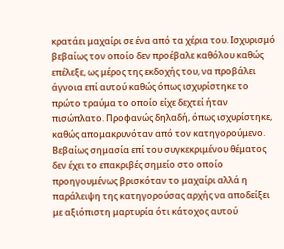κρατάει μαχαίρι σε ένα από τα χέρια του. Ισχυρισμό βεβαίως τον οποίο δεν προέβαλε καθόλου καθώς επέλεξε, ως μέρος της εκδοχής του, να προβάλει άγνοια επί αυτού καθώς όπως ισχυρίστηκε το πρώτο τραύμα το οποίο είχε δεχτεί ήταν πισώπλατο. Προφανώς δηλαδή, όπως ισχυρίστηκε, καθώς απομακρυνόταν από τον κατηγορούμενο. Βεβαίως σημασία επί του συγκεκριμένου θέματος δεν έχει το επακριβές σημείο στο οποίο προηγουμένως βρισκόταν το μαχαίρι αλλά η παράλειψη της κατηγορούσας αρχής να αποδείξει με αξιόπιστη μαρτυρία ότι κάτοχος αυτού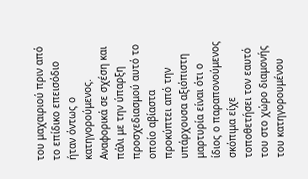του μαχαιριού πριν από το επίδικο επεισόδιο ήταν όντως ο κατηγορούμενος. Αναφορικά σε σχέση και πάλι με την ύπαρξη προσχεδιασμού αυτό το οποίο αβίαστα προκύπτει από την υπάρχουσα αξιόπιστη μαρτυρία είναι ότι ο ίδιος ο παραπονούμενος σκόπιμα είχε τοποθετήσει τον εαυτό του στο χώρο διαμονής του κατηγορουμένου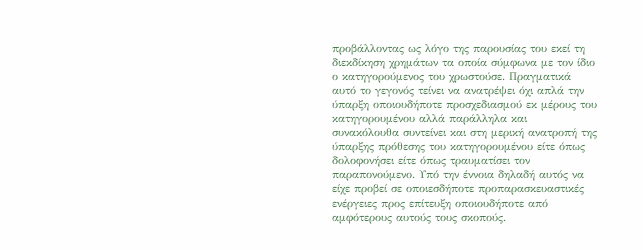προβάλλοντας ως λόγο της παρουσίας του εκεί τη διεκδίκηση χρημάτων τα οποία σύμφωνα με τον ίδιο ο κατηγορούμενος του χρωστούσε. Πραγματικά αυτό το γεγονός τείνει να ανατρέψει όχι απλά την ύπαρξη οποιουδήποτε προσχεδιασμού εκ μέρους του κατηγορουμένου αλλά παράλληλα και συνακόλουθα συντείνει και στη μερική ανατροπή της ύπαρξης πρόθεσης του κατηγορουμένου είτε όπως δολοφονήσει είτε όπως τραυματίσει τον παραπονούμενο. Υπό την έννοια δηλαδή αυτός να είχε προβεί σε οποιεσδήποτε προπαρασκευαστικές ενέργειες προς επίτευξη οποιουδήποτε από αμφότερους αυτούς τους σκοπούς.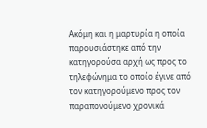Ακόμη και η μαρτυρία η οποία παρουσιάστηκε από την κατηγορούσα αρχή ως προς το τηλεφώνημα το οποίο έγινε από τον κατηγορούμενο προς τον παραπονούμενο χρονικά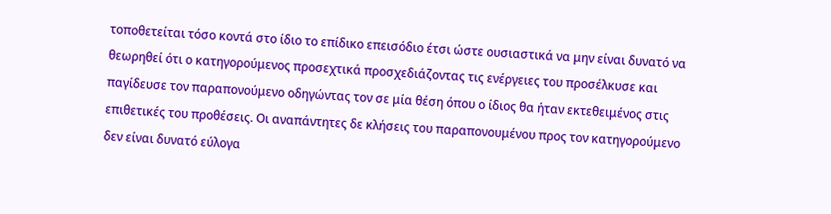τοποθετείται τόσο κοντά στο ίδιο το επίδικο επεισόδιο έτσι ώστε ουσιαστικά να μην είναι δυνατό να θεωρηθεί ότι ο κατηγορούμενος προσεχτικά προσχεδιάζοντας τις ενέργειες του προσέλκυσε και παγίδευσε τον παραπονούμενο οδηγώντας τον σε μία θέση όπου ο ίδιος θα ήταν εκτεθειμένος στις επιθετικές του προθέσεις. Οι αναπάντητες δε κλήσεις του παραπονουμένου προς τον κατηγορούμενο δεν είναι δυνατό εύλογα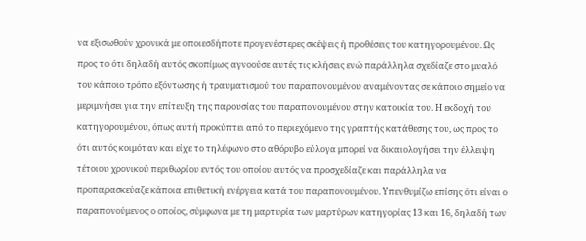να εξισωθούν χρονικά με οποιεσδήποτε προγενέστερες σκέψεις ή προθέσεις του κατηγορουμένου. Ως προς το ότι δηλαδή αυτός σκοπίμως αγνοούσε αυτές τις κλήσεις ενώ παράλληλα σχεδίαζε στο μυαλό του κάποιο τρόπο εξόντωσης ή τραυματισμού του παραπονουμένου αναμένοντας σε κάποιο σημείο να μεριμνήσει για την επίτευξη της παρουσίας του παραπονουμένου στην κατοικία του. Η εκδοχή του κατηγορουμένου, όπως αυτή προκύπτει από το περιεχόμενο της γραπτής κατάθεσης του, ως προς το ότι αυτός κοιμόταν και είχε το τηλέφωνο στο αθόρυβο εύλογα μπορεί να δικαιολογήσει την έλλειψη τέτοιου χρονικού περιθωρίου εντός του οποίου αυτός να προσχεδίαζε και παράλληλα να προπαρασκεύαζε κάποια επιθετική ενέργεια κατά του παραπονουμένου. Υπενθυμίζω επίσης ότι είναι ο παραπονούμενος ο οποίος, σύμφωνα με τη μαρτυρία των μαρτύρων κατηγορίας 13 και 16, δηλαδή των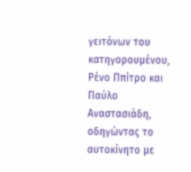γειτόνων του κατηγορουμένου, Ρένο Ππίτρο και Παύλο Αναστασιάδη, οδηγώντας το αυτοκίνητο με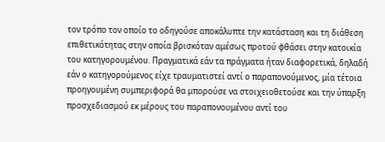τον τρόπο τον οποίο το οδηγούσε αποκάλυπτε την κατάσταση και τη διάθεση επιθετικότητας στην οποία βρισκόταν αμέσως προτού φθάσει στην κατοικία του κατηγορουμένου. Πραγματικά εάν τα πράγματα ήταν διαφορετικά, δηλαδή εάν ο κατηγορούμενος είχε τραυματιστεί αντί ο παραπονούμενος, μία τέτοια προηγουμένη συμπεριφορά θα μπορούσε να στοιχειοθετούσε και την ύπαρξη προσχεδιασμού εκ μέρους του παραπονουμένου αντί του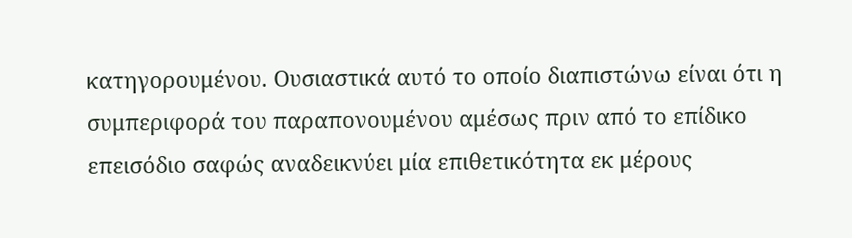κατηγορουμένου. Ουσιαστικά αυτό το οποίο διαπιστώνω είναι ότι η συμπεριφορά του παραπονουμένου αμέσως πριν από το επίδικο επεισόδιο σαφώς αναδεικνύει μία επιθετικότητα εκ μέρους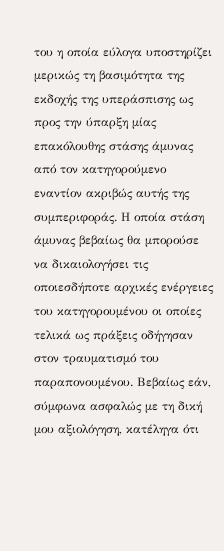του η οποία εύλογα υποστηρίζει μερικώς τη βασιμότητα της εκδοχής της υπεράσπισης ως προς την ύπαρξη μίας επακόλουθης στάσης άμυνας από τον κατηγορούμενο εναντίον ακριβώς αυτής της συμπεριφοράς. Η οποία στάση άμυνας βεβαίως θα μπορούσε να δικαιολογήσει τις οποιεσδήποτε αρχικές ενέργειες του κατηγορουμένου οι οποίες τελικά ως πράξεις οδήγησαν στον τραυματισμό του παραπονουμένου. Βεβαίως εάν, σύμφωνα ασφαλώς με τη δική μου αξιολόγηση, κατέληγα ότι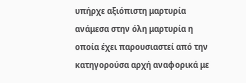υπήρχε αξιόπιστη μαρτυρία ανάμεσα στην όλη μαρτυρία η οποία έχει παρουσιαστεί από την κατηγορούσα αρχή αναφορικά με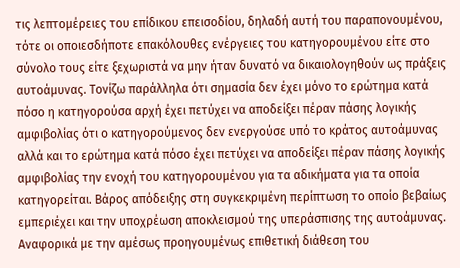τις λεπτομέρειες του επίδικου επεισοδίου, δηλαδή αυτή του παραπονουμένου, τότε οι οποιεσδήποτε επακόλουθες ενέργειες του κατηγορουμένου είτε στο σύνολο τους είτε ξεχωριστά να μην ήταν δυνατό να δικαιολογηθούν ως πράξεις αυτοάμυνας. Τονίζω παράλληλα ότι σημασία δεν έχει μόνο το ερώτημα κατά πόσο η κατηγορούσα αρχή έχει πετύχει να αποδείξει πέραν πάσης λογικής αμφιβολίας ότι ο κατηγορούμενος δεν ενεργούσε υπό το κράτος αυτοάμυνας αλλά και το ερώτημα κατά πόσο έχει πετύχει να αποδείξει πέραν πάσης λογικής αμφιβολίας την ενοχή του κατηγορουμένου για τα αδικήματα για τα οποία κατηγορείται. Βάρος απόδειξης στη συγκεκριμένη περίπτωση το οποίο βεβαίως εμπεριέχει και την υποχρέωση αποκλεισμού της υπεράσπισης της αυτοάμυνας. Αναφορικά με την αμέσως προηγουμένως επιθετική διάθεση του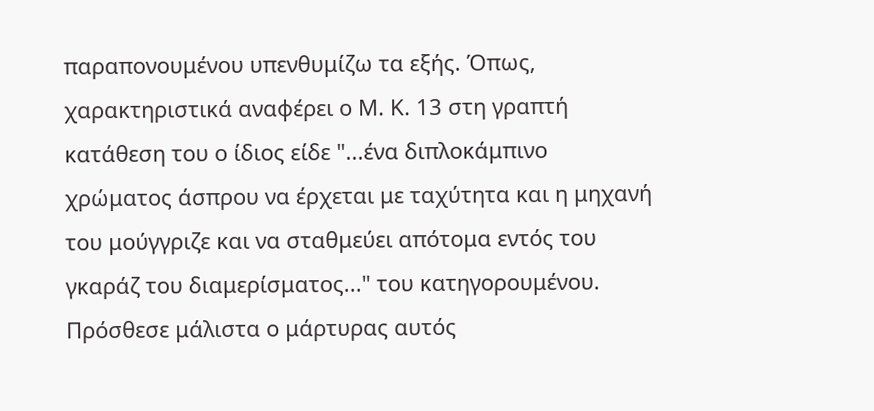παραπονουμένου υπενθυμίζω τα εξής. Όπως, χαρακτηριστικά αναφέρει ο Μ. Κ. 13 στη γραπτή κατάθεση του ο ίδιος είδε "...ένα διπλοκάμπινο χρώματος άσπρου να έρχεται με ταχύτητα και η μηχανή του μούγγριζε και να σταθμεύει απότομα εντός του γκαράζ του διαμερίσματος..." του κατηγορουμένου. Πρόσθεσε μάλιστα ο μάρτυρας αυτός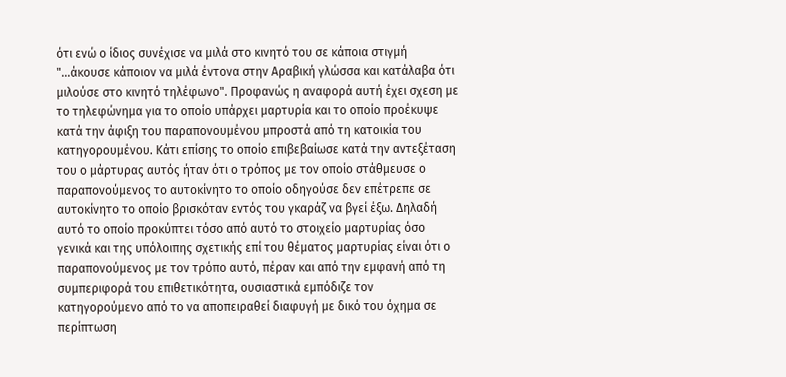ότι ενώ ο ίδιος συνέχισε να μιλά στο κινητό του σε κάποια στιγμή "...άκουσε κάποιον να μιλά έντονα στην Αραβική γλώσσα και κατάλαβα ότι μιλούσε στο κινητό τηλέφωνο". Προφανώς η αναφορά αυτή έχει σχεση με το τηλεφώνημα για το οποίο υπάρχει μαρτυρία και το οποίο προέκυψε κατά την άφιξη του παραπονουμένου μπροστά από τη κατοικία του κατηγορουμένου. Κάτι επίσης το οποίο επιβεβαίωσε κατά την αντεξέταση του ο μάρτυρας αυτός ήταν ότι ο τρόπος με τον οποίο στάθμευσε ο παραπονούμενος το αυτοκίνητο το οποίο οδηγούσε δεν επέτρεπε σε αυτοκίνητο το οποίο βρισκόταν εντός του γκαράζ να βγεί έξω. Δηλαδή αυτό το οποίο προκύπτει τόσο από αυτό το στοιχείο μαρτυρίας όσο γενικά και της υπόλοιπης σχετικής επί του θέματος μαρτυρίας είναι ότι ο παραπονούμενος με τον τρόπο αυτό, πέραν και από την εμφανή από τη συμπεριφορά του επιθετικότητα, ουσιαστικά εμπόδιζε τον κατηγορούμενο από το να αποπειραθεί διαφυγή με δικό του όχημα σε περίπτωση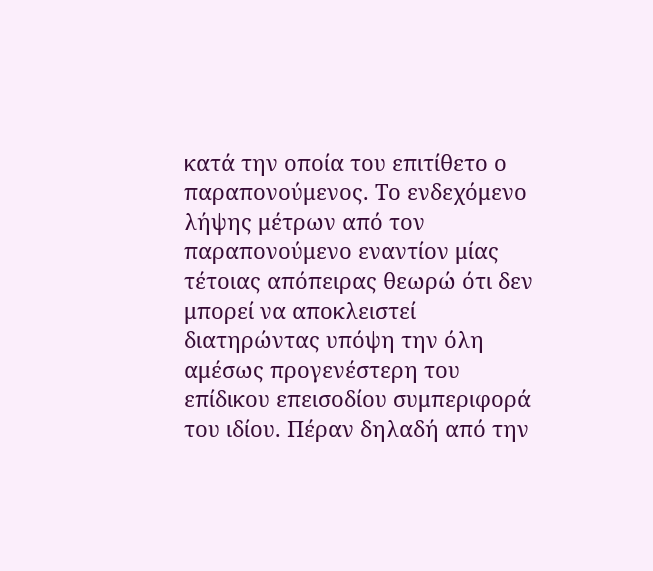κατά την οποία του επιτίθετο ο παραπονούμενος. Το ενδεχόμενο λήψης μέτρων από τον παραπονούμενο εναντίον μίας τέτοιας απόπειρας θεωρώ ότι δεν μπορεί να αποκλειστεί διατηρώντας υπόψη την όλη αμέσως προγενέστερη του επίδικου επεισοδίου συμπεριφορά του ιδίου. Πέραν δηλαδή από την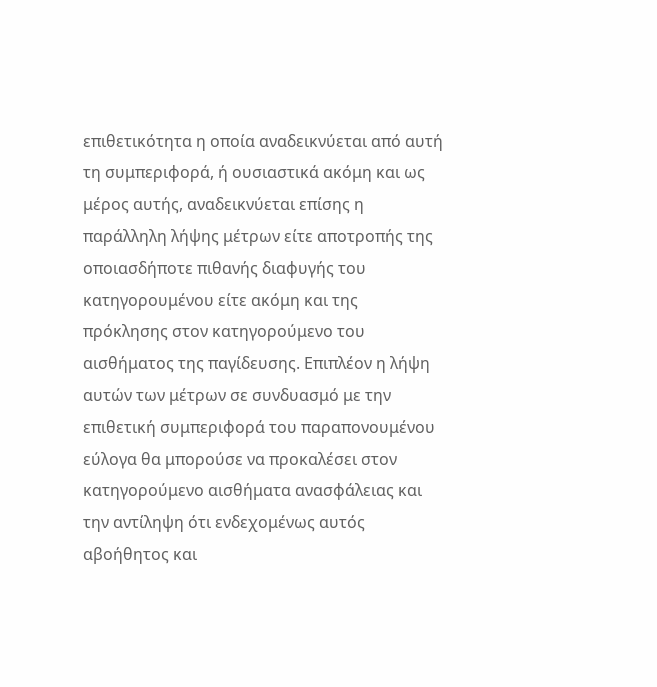επιθετικότητα η οποία αναδεικνύεται από αυτή τη συμπεριφορά, ή ουσιαστικά ακόμη και ως μέρος αυτής, αναδεικνύεται επίσης η παράλληλη λήψης μέτρων είτε αποτροπής της οποιασδήποτε πιθανής διαφυγής του κατηγορουμένου είτε ακόμη και της πρόκλησης στον κατηγορούμενο του αισθήματος της παγίδευσης. Επιπλέον η λήψη αυτών των μέτρων σε συνδυασμό με την επιθετική συμπεριφορά του παραπονουμένου εύλογα θα μπορούσε να προκαλέσει στον κατηγορούμενο αισθήματα ανασφάλειας και την αντίληψη ότι ενδεχομένως αυτός αβοήθητος και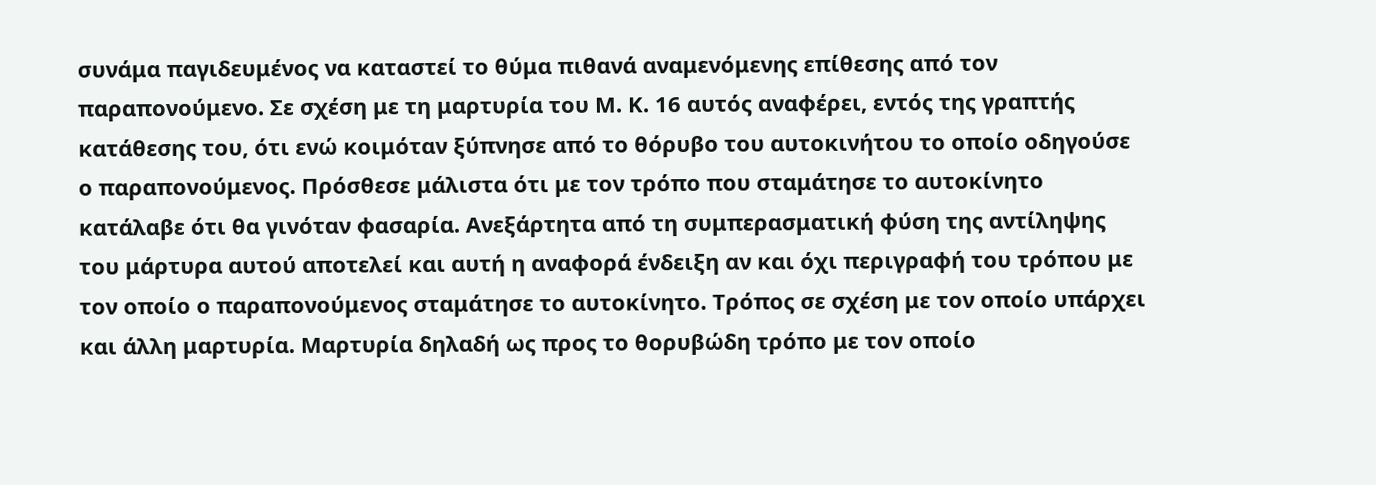συνάμα παγιδευμένος να καταστεί το θύμα πιθανά αναμενόμενης επίθεσης από τον παραπονούμενο. Σε σχέση με τη μαρτυρία του Μ. Κ. 16 αυτός αναφέρει, εντός της γραπτής κατάθεσης του, ότι ενώ κοιμόταν ξύπνησε από το θόρυβο του αυτοκινήτου το οποίο οδηγούσε ο παραπονούμενος. Πρόσθεσε μάλιστα ότι με τον τρόπο που σταμάτησε το αυτοκίνητο κατάλαβε ότι θα γινόταν φασαρία. Ανεξάρτητα από τη συμπερασματική φύση της αντίληψης του μάρτυρα αυτού αποτελεί και αυτή η αναφορά ένδειξη αν και όχι περιγραφή του τρόπου με τον οποίο ο παραπονούμενος σταμάτησε το αυτοκίνητο. Τρόπος σε σχέση με τον οποίο υπάρχει και άλλη μαρτυρία. Μαρτυρία δηλαδή ως προς το θορυβώδη τρόπο με τον οποίο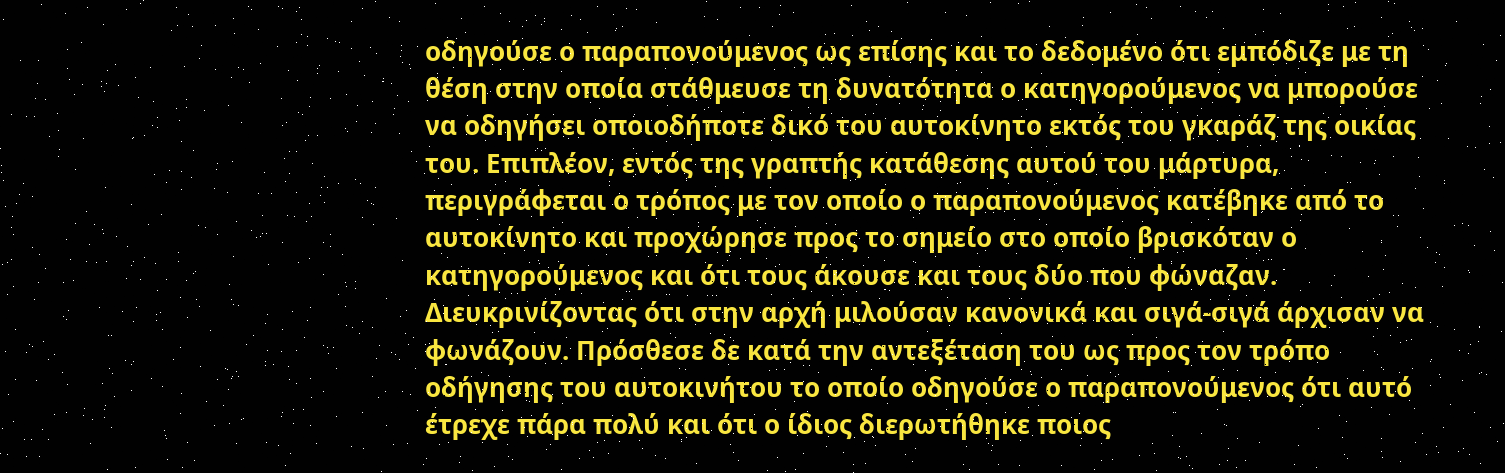οδηγούσε ο παραπονούμενος ως επίσης και το δεδομένο ότι εμπόδιζε με τη θέση στην οποία στάθμευσε τη δυνατότητα ο κατηγορούμενος να μπορούσε να οδηγήσει οποιοδήποτε δικό του αυτοκίνητο εκτός του γκαράζ της οικίας του. Επιπλέον, εντός της γραπτής κατάθεσης αυτού του μάρτυρα, περιγράφεται ο τρόπος με τον οποίο ο παραπονούμενος κατέβηκε από το αυτοκίνητο και προχώρησε προς το σημείο στο οποίο βρισκόταν ο κατηγορούμενος και ότι τους άκουσε και τους δύο που φώναζαν. Διευκρινίζοντας ότι στην αρχή μιλούσαν κανονικά και σιγά-σιγά άρχισαν να φωνάζουν. Πρόσθεσε δε κατά την αντεξέταση του ως προς τον τρόπο οδήγησης του αυτοκινήτου το οποίο οδηγούσε ο παραπονούμενος ότι αυτό έτρεχε πάρα πολύ και ότι ο ίδιος διερωτήθηκε ποιος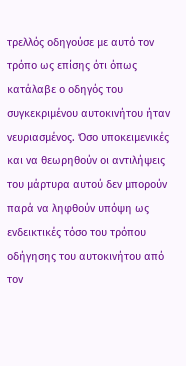τρελλός οδηγούσε με αυτό τον τρόπο ως επίσης ότι όπως κατάλαβε ο οδηγός του συγκεκριμένου αυτοκινήτου ήταν νευριασμένος. Όσο υποκειμενικές και να θεωρηθούν οι αντιλήψεις του μάρτυρα αυτού δεν μπορούν παρά να ληφθούν υπόψη ως ενδεικτικές τόσο του τρόπου οδήγησης του αυτοκινήτου από τον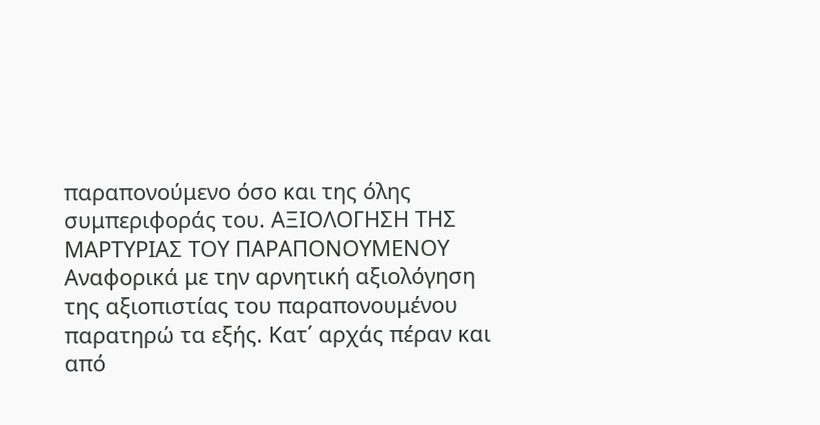παραπονούμενο όσο και της όλης συμπεριφοράς του. ΑΞΙΟΛΟΓΗΣΗ ΤΗΣ ΜΑΡΤΥΡΙΑΣ ΤΟΥ ΠΑΡΑΠΟΝΟΥΜΕΝΟΥ Αναφορικά με την αρνητική αξιολόγηση της αξιοπιστίας του παραπονουμένου παρατηρώ τα εξής. Κατ΄ αρχάς πέραν και από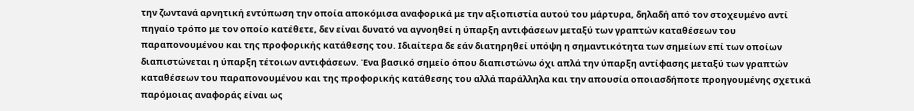την ζωντανά αρνητική εντύπωση την οποία αποκόμισα αναφορικά με την αξιοπιστία αυτού του μάρτυρα, δηλαδή από τον στοχευμένο αντί πηγαίο τρόπο με τον οποίο κατέθετε, δεν είναι δυνατό να αγνοηθεί η ύπαρξη αντιφάσεων μεταξύ των γραπτών καταθέσεων του παραπονουμένου και της προφορικής κατάθεσης του. Ιδιαίτερα δε εάν διατηρηθεί υπόψη η σημαντικότητα των σημείων επί των οποίων διαπιστώνεται η ύπαρξη τέτοιων αντιφάσεων. Ένα βασικό σημείο όπου διαπιστώνω όχι απλά την ύπαρξη αντίφασης μεταξύ των γραπτών καταθέσεων του παραπονουμένου και της προφορικής κατάθεσης του αλλά παράλληλα και την απουσία οποιασδήποτε προηγουμένης σχετικά παρόμοιας αναφοράς είναι ως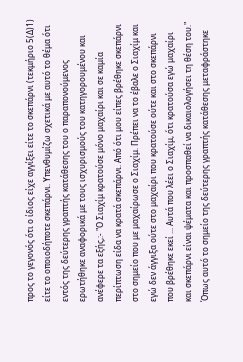προς το γεγονός ότι ο ίδιος είχε αγγίξει είτε το σκεπάρνι (τεκμήριο 5(Δ)1) είτε το οποιοδήποτε σκεπάρνι. Υπενθυμίζω σχετικά με αυτό το θέμα ότι εντός της δεύτερης γραπτής κατάθεσης του ο παραπονούμενος ερωτήθηκε αναφορικά με τους ισχυρισμούς του κατηγορουμένου και ανέφερε τα εξής,:- "Ο Σιαχίμ κρατούσε μόνο μαχαίρι και σε καμία περίπτωση είδα να κρατά σκεπάρνι. Από ότι μου είπες βρέθηκε σκεπάρνι στο σημείο που με μαχαίρωσε ο Σιαχίμ. Πρέπει να το έβαλε ο Σιαχίμ και εγώ δεν άγγιξα ούτε στο μαχαίρι που κρατούσε ούτε και στο σκεπάρνι που βρέθηκε εκεί ... Αυτά που λέει ο Σιαχίμ, ότι κρατούσα εγώ μαχαίρι και σκεπάρνι είναι ψέματα και προσπαθεί να δικαιολογήσει τη θέση του." Όπως αυτό το σημείο της δεύτερης γραπτής κατάθεσης μεταφράστηκε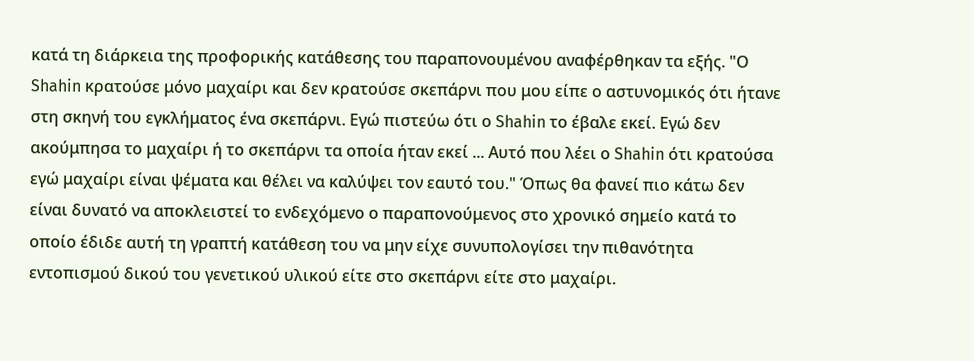κατά τη διάρκεια της προφορικής κατάθεσης του παραπονουμένου αναφέρθηκαν τα εξής. "Ο Shahin κρατούσε μόνο μαχαίρι και δεν κρατούσε σκεπάρνι που μου είπε ο αστυνομικός ότι ήτανε στη σκηνή του εγκλήματος ένα σκεπάρνι. Εγώ πιστεύω ότι ο Shahin το έβαλε εκεί. Εγώ δεν ακούμπησα το μαχαίρι ή το σκεπάρνι τα οποία ήταν εκεί ... Αυτό που λέει ο Shahin ότι κρατούσα εγώ μαχαίρι είναι ψέματα και θέλει να καλύψει τον εαυτό του." Όπως θα φανεί πιο κάτω δεν είναι δυνατό να αποκλειστεί το ενδεχόμενο ο παραπονούμενος στο χρονικό σημείο κατά το οποίο έδιδε αυτή τη γραπτή κατάθεση του να μην είχε συνυπολογίσει την πιθανότητα εντοπισμού δικού του γενετικού υλικού είτε στο σκεπάρνι είτε στο μαχαίρι.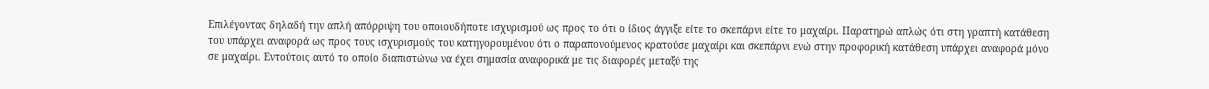Επιλέγοντας δηλαδή την απλή απόρριψη του οποιουδήποτε ισχυρισμού ως προς το ότι ο ίδιος άγγιξε είτε το σκεπάρνι είτε το μαχαίρι. Παρατηρώ απλώς ότι στη γραπτή κατάθεση του υπάρχει αναφορά ως προς τους ισχυρισμούς του κατηγορουμένου ότι ο παραπονούμενος κρατούσε μαχαίρι και σκεπάρνι ενώ στην προφορική κατάθεση υπάρχει αναφορά μόνο σε μαχαίρι. Εντούτοις αυτό το οποίο διαπιστώνω να έχει σημασία αναφορικά με τις διαφορές μεταξύ της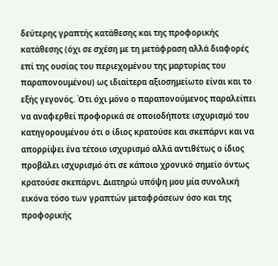δεύτερης γραπτής κατάθεσης και της προφορικής κατάθεσης (όχι σε σχέση με τη μετάφραση αλλά διαφορές επί της ουσίας του περιεχομένου της μαρτυρίας του παραπονουμένου) ως ιδιαίτερα αξιοσημείωτο είναι και το εξής γεγονός. Ότι όχι μόνο ο παραπονούμενος παραλείπει να αναφερθεί προφορικά σε οποιοδήποτε ισχυρισμό του κατηγορουμένου ότι ο ίδιος κρατούσε και σκεπάρνι και να απορρίψει ένα τέτοιο ισχυρισμό αλλά αντιθέτως ο ίδιος προβάλει ισχυρισμό ότι σε κάποιο χρονικό σημείο όντως κρατούσε σκεπάρνι. Διατηρώ υπόψη μου μία συνολική εικόνα τόσο των γραπτών μεταφράσεων όσο και της προφορικής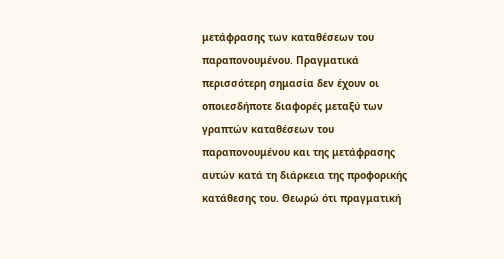μετάφρασης των καταθέσεων του παραπονουμένου. Πραγματικά περισσότερη σημασία δεν έχουν οι οποιεσδήποτε διαφορές μεταξύ των γραπτών καταθέσεων του παραπονουμένου και της μετάφρασης αυτών κατά τη διάρκεια της προφορικής κατάθεσης του. Θεωρώ ότι πραγματική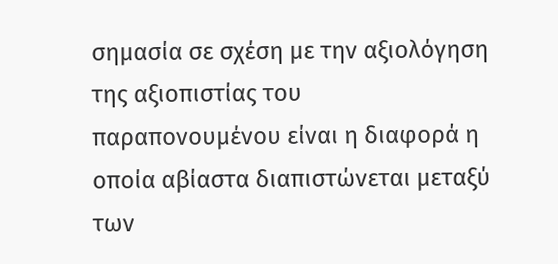σημασία σε σχέση με την αξιολόγηση της αξιοπιστίας του παραπονουμένου είναι η διαφορά η οποία αβίαστα διαπιστώνεται μεταξύ των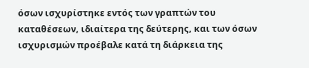όσων ισχυρίστηκε εντός των γραπτών του καταθέσεων, ιδιαίτερα της δεύτερης, και των όσων ισχυρισμών προέβαλε κατά τη διάρκεια της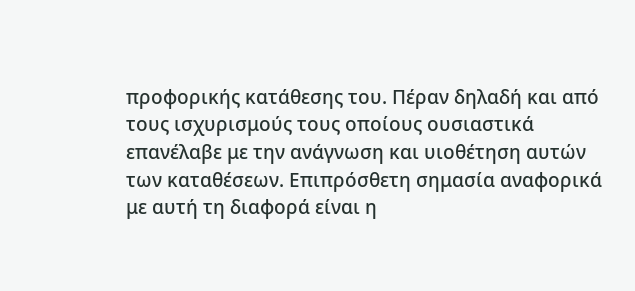προφορικής κατάθεσης του. Πέραν δηλαδή και από τους ισχυρισμούς τους οποίους ουσιαστικά επανέλαβε με την ανάγνωση και υιοθέτηση αυτών των καταθέσεων. Επιπρόσθετη σημασία αναφορικά με αυτή τη διαφορά είναι η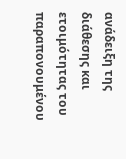ανάδειξη της διάθεσης και ετοιμότητας του παραπονουμένου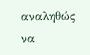αναληθώς να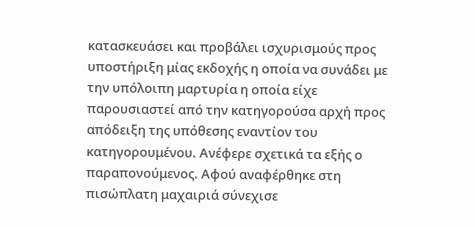κατασκευάσει και προβάλει ισχυρισμούς προς υποστήριξη μίας εκδοχής η οποία να συνάδει με την υπόλοιπη μαρτυρία η οποία είχε παρουσιαστεί από την κατηγορούσα αρχή προς απόδειξη της υπόθεσης εναντίον του κατηγορουμένου. Ανέφερε σχετικά τα εξής ο παραπονούμενος. Αφού αναφέρθηκε στη πισώπλατη μαχαιριά σύνεχισε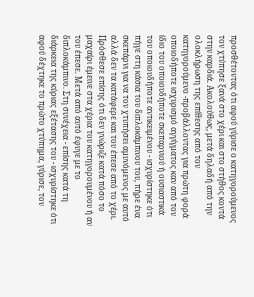προσθέτοντας ότι αφού γύρισε ο κατηγορούμενος τον χτύπησε ξανά στο χέρι και στο στήθος κοντά στην καρδιά. Ακολούθως, μετά δηλαδή από την ολοκλήρωση της επίθεσης από τον κατηγορούμενο -προβάλλοντας για πρώτη φορά οποιοδήποτε ισχυρισμό αγγίγματος καν από τον ίδιο του οποιουδήποτε σκεπαρνιού ή ουσιαστικά του οποιουδήποτε αντικειμένου - ισχυρίστηκε ότι πήγε στη κάσια του διπλοκάμπινου του, πήρε ένα σκεπάρνι για να τον χτυπήσει αμυνόμενος με αυτό αλλά δεν τα κατάφερε και του έπεσε από το χέρι. Πρόσθεσε επίσης ότι δεν γνώριζε κατά πόσο το μαχαίρι έμεινε στα χέρια του κατηγορουμένου ή αν του έπεσε. Μετά από αυτό έφυγε με το διπλοκάμπινο. Στη συνέχεια - επίσης κατά τη διάρκεια της κύριας εξέτασης του - ισχυρίστηκε ότι αφού δέχτηκε το πρώτο χτύπημα, γύρισε, τον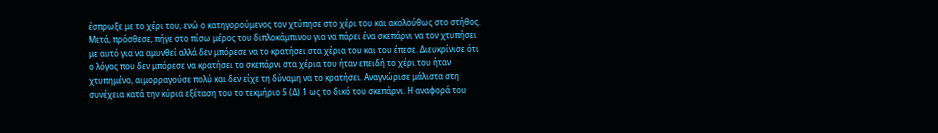έσπρωξε με το χέρι του, ενώ ο κατηγορούμενος τον χτύπησε στο χέρι του και ακολούθως στο στήθος. Μετά, πρόσθεσε, πήγε στο πίσω μέρος του διπλοκάμπινου για να πάρει ένα σκεπάρνι να τον χτυπήσει με αυτό για να αμυνθεί αλλά δεν μπόρεσε να το κρατήσει στα χέρια του και του έπεσε. Διευκρίνισε ότι ο λόγος που δεν μπόρεσε να κρατήσει το σκεπάρνι στα χέρια του ήταν επειδή το χέρι του ήταν χτυπημένο, αιμορραγούσε πολύ και δεν είχε τη δύναμη να το κρατήσει. Αναγνώρισε μάλιστα στη συνέχεια κατά την κύρια εξέταση του το τεκμήριο 5 (Δ) 1 ως το δικό του σκεπάρνι. Η αναφορά του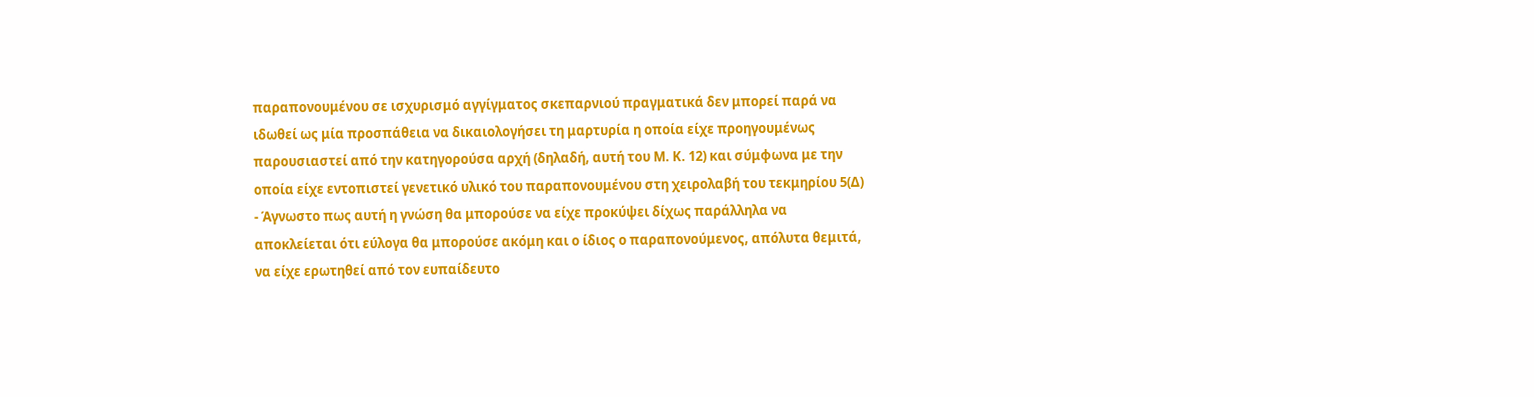παραπονουμένου σε ισχυρισμό αγγίγματος σκεπαρνιού πραγματικά δεν μπορεί παρά να ιδωθεί ως μία προσπάθεια να δικαιολογήσει τη μαρτυρία η οποία είχε προηγουμένως παρουσιαστεί από την κατηγορούσα αρχή (δηλαδή, αυτή του Μ. Κ. 12) και σύμφωνα με την οποία είχε εντοπιστεί γενετικό υλικό του παραπονουμένου στη χειρολαβή του τεκμηρίου 5(Δ)
- Άγνωστο πως αυτή η γνώση θα μπορούσε να είχε προκύψει δίχως παράλληλα να αποκλείεται ότι εύλογα θα μπορούσε ακόμη και ο ίδιος ο παραπονούμενος, απόλυτα θεμιτά, να είχε ερωτηθεί από τον ευπαίδευτο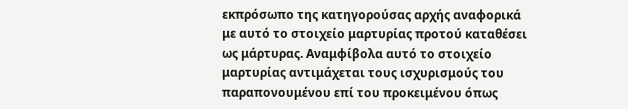εκπρόσωπο της κατηγορούσας αρχής αναφορικά με αυτό το στοιχείο μαρτυρίας προτού καταθέσει ως μάρτυρας. Αναμφίβολα αυτό το στοιχείο μαρτυρίας αντιμάχεται τους ισχυρισμούς του παραπονουμένου επί του προκειμένου όπως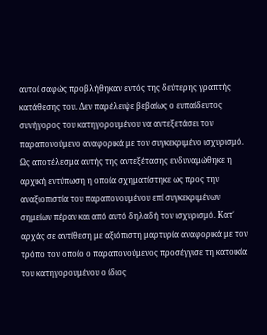αυτοί σαφώς προβλήθηκαν εντός της δεύτερης γραπτής κατάθεσης του. Δεν παρέλειψε βεβαίως ο ευπαίδευτος συνήγορος του κατηγορουμένου να αντεξετάσει τον παραπονούμενο αναφορικά με τον συγκεκριμένο ισχυρισμό. Ως αποτέλεσμα αυτής της αντεξέτασης ενδυναμώθηκε η αρχική εντύπωση η οποία σχηματίστηκε ως προς την αναξιοπιστία του παραπονουμένου επί συγκεκριμένων σημείων πέραν και από αυτό δηλαδή τον ισχυρισμό. Κατ΄ αρχάς σε αντίθεση με αξιόπιστη μαρτυρία αναφορικά με τον τρόπο τον οποίο ο παραπονούμενος προσέγγισε τη κατοικία του κατηγορουμένου ο ίδιος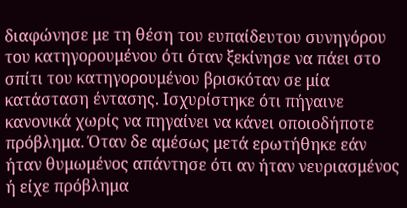διαφώνησε με τη θέση του ευπαίδευτου συνηγόρου του κατηγορουμένου ότι όταν ξεκίνησε να πάει στο σπίτι του κατηγορουμένου βρισκόταν σε μία κατάσταση έντασης. Ισχυρίστηκε ότι πήγαινε κανονικά χωρίς να πηγαίνει να κάνει οποιοδήποτε πρόβλημα. Όταν δε αμέσως μετά ερωτήθηκε εάν ήταν θυμωμένος απάντησε ότι αν ήταν νευριασμένος ή είχε πρόβλημα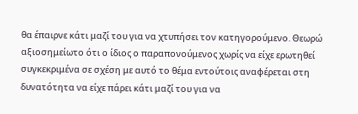θα έπαιρνε κάτι μαζί του για να χτυπήσει τον κατηγορούμενο. Θεωρώ αξιοσημείωτο ότι ο ίδιος ο παραπονούμενος χωρίς να είχε ερωτηθεί συγκεκριμένα σε σχέση με αυτό το θέμα εντούτοις αναφέρεται στη δυνατότητα να είχε πάρει κάτι μαζί του για να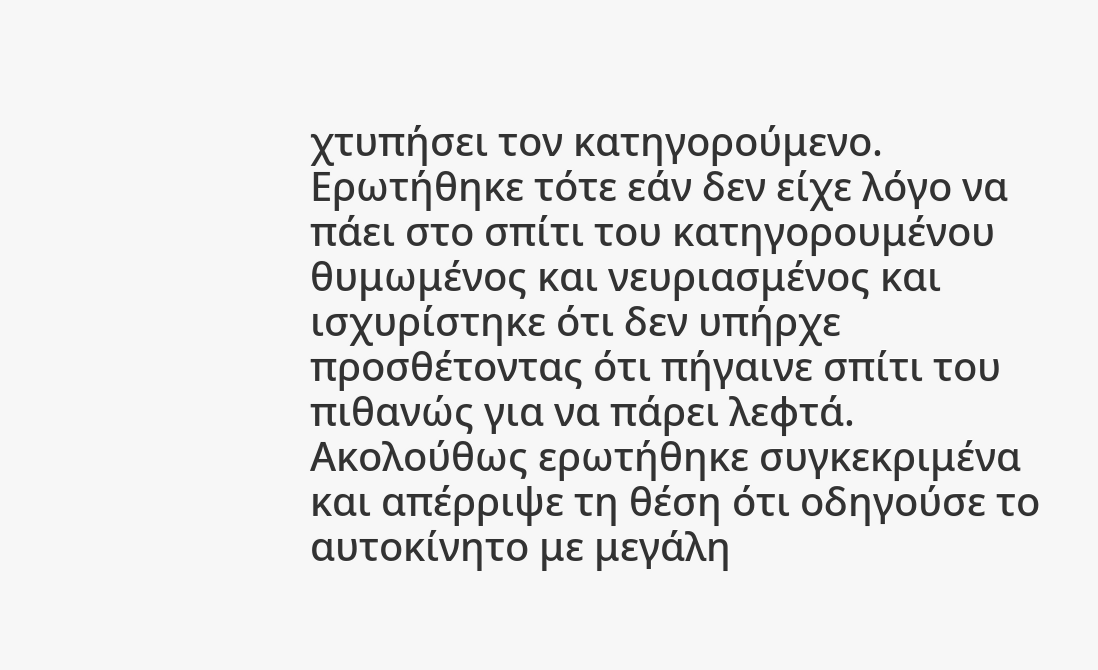χτυπήσει τον κατηγορούμενο. Ερωτήθηκε τότε εάν δεν είχε λόγο να πάει στο σπίτι του κατηγορουμένου θυμωμένος και νευριασμένος και ισχυρίστηκε ότι δεν υπήρχε προσθέτοντας ότι πήγαινε σπίτι του πιθανώς για να πάρει λεφτά. Ακολούθως ερωτήθηκε συγκεκριμένα και απέρριψε τη θέση ότι οδηγούσε το αυτοκίνητο με μεγάλη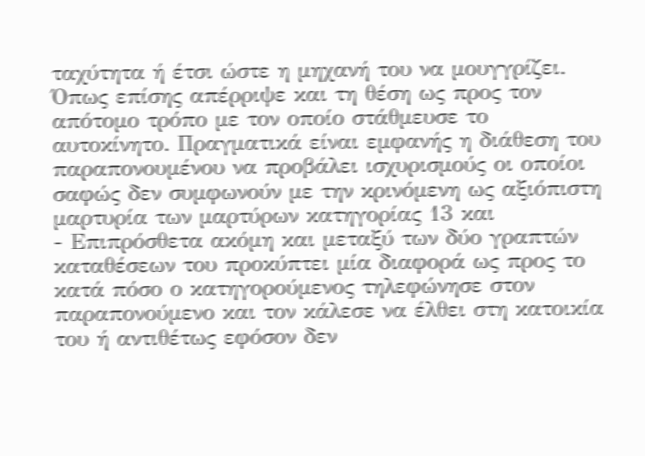ταχύτητα ή έτσι ώστε η μηχανή του να μουγγρίζει. Όπως επίσης απέρριψε και τη θέση ως προς τον απότομο τρόπο με τον οποίο στάθμευσε το αυτοκίνητο. Πραγματικά είναι εμφανής η διάθεση του παραπονουμένου να προβάλει ισχυρισμούς οι οποίοι σαφώς δεν συμφωνούν με την κρινόμενη ως αξιόπιστη μαρτυρία των μαρτύρων κατηγορίας 13 και
- Επιπρόσθετα ακόμη και μεταξύ των δύο γραπτών καταθέσεων του προκύπτει μία διαφορά ως προς το κατά πόσο ο κατηγορούμενος τηλεφώνησε στον παραπονούμενο και τον κάλεσε να έλθει στη κατοικία του ή αντιθέτως εφόσον δεν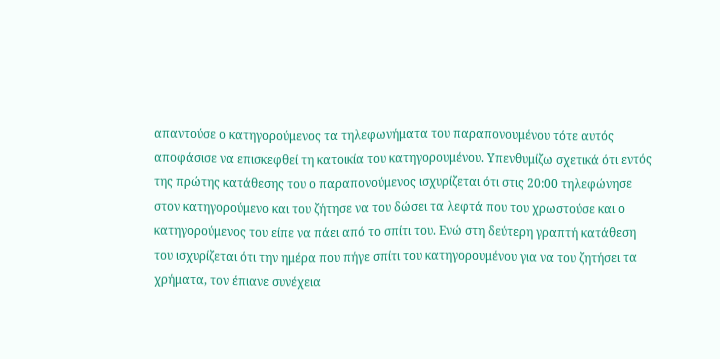απαντούσε ο κατηγορούμενος τα τηλεφωνήματα του παραπονουμένου τότε αυτός αποφάσισε να επισκεφθεί τη κατοικία του κατηγορουμένου. Υπενθυμίζω σχετικά ότι εντός της πρώτης κατάθεσης του ο παραπονούμενος ισχυρίζεται ότι στις 20:00 τηλεφώνησε στον κατηγορούμενο και του ζήτησε να του δώσει τα λεφτά που του χρωστούσε και ο κατηγορούμενος του είπε να πάει από το σπίτι του. Ενώ στη δεύτερη γραπτή κατάθεση του ισχυρίζεται ότι την ημέρα που πήγε σπίτι του κατηγορουμένου για να του ζητήσει τα χρήματα, τον έπιανε συνέχεια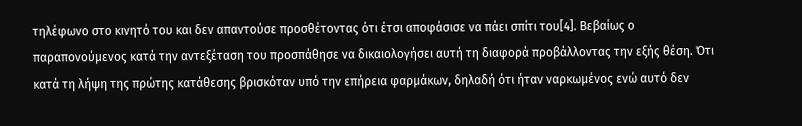τηλέφωνο στο κινητό του και δεν απαντούσε προσθέτοντας ότι έτσι αποφάσισε να πάει σπίτι του[4]. Βεβαίως ο παραπονούμενος κατά την αντεξέταση του προσπάθησε να δικαιολογήσει αυτή τη διαφορά προβάλλοντας την εξής θέση. Ότι κατά τη λήψη της πρώτης κατάθεσης βρισκόταν υπό την επήρεια φαρμάκων, δηλαδή ότι ήταν ναρκωμένος ενώ αυτό δεν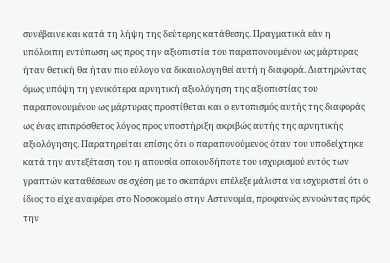συνέβαινε και κατά τη λήψη της δεύτερης κατάθεσης. Πραγματικά εάν η υπόλοιπη εντύπωση ως προς την αξιοπιστία του παραπονουμένου ως μάρτυρας ήταν θετική θα ήταν πιο εύλογο να δικαιολογηθεί αυτή η διαφορά. Διατηρώντας όμως υπόψη τη γενικότερα αρνητική αξιολόγηση της αξιοπιστίας του παραπονουμένου ως μάρτυρας προστίθεται και ο εντοπισμός αυτής της διαφοράς ως ένας επιπρόσθετος λόγος προς υποστήριξη ακριβώς αυτής της αρνητικής αξιολόγησης. Παρατηρείται επίσης ότι ο παραπονούμενος όταν του υποδείχτηκε κατά την αντεξέταση του η απουσία οποιουδήποτε του ισχυρισμού εντός των γραπτών καταθέσεων σε σχέση με το σκεπάρνι επέλεξε μάλιστα να ισχυριστεί ότι ο ίδιος το είχε αναφέρει στο Νοσοκομείο στην Αστυνομία, προφανώς εννοώντας πρός την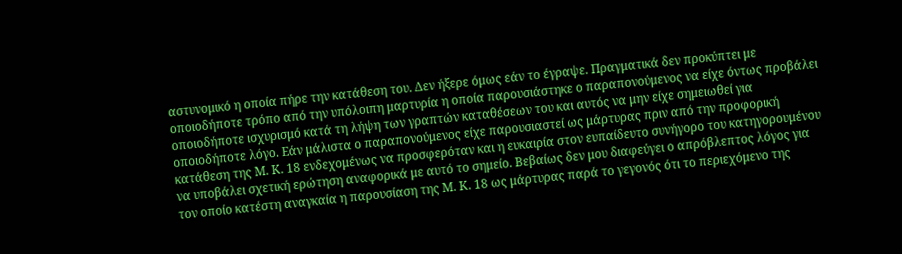αστυνομικό η οποία πήρε την κατάθεση του. Δεν ήξερε όμως εάν το έγραψε. Πραγματικά δεν προκύπτει με οποιοδήποτε τρόπο από την υπόλοιπη μαρτυρία η οποία παρουσιάστηκε ο παραπονούμενος να είχε όντως προβάλει οποιοδήποτε ισχυρισμό κατά τη λήψη των γραπτών καταθέσεων του και αυτός να μην είχε σημειωθεί για οποιοδήποτε λόγο. Εάν μάλιστα ο παραπονούμενος είχε παρουσιαστεί ως μάρτυρας πριν από την προφορική κατάθεση της Μ. Κ. 18 ενδεχομένως να προσφερόταν και η ευκαιρία στον ευπαίδευτο συνήγορο του κατηγορουμένου να υποβάλει σχετική ερώτηση αναφορικά με αυτό το σημείο. Βεβαίως δεν μου διαφεύγει ο απρόβλεπτος λόγος για τον οποίο κατέστη αναγκαία η παρουσίαση της Μ. Κ. 18 ως μάρτυρας παρά το γεγονός ότι το περιεχόμενο της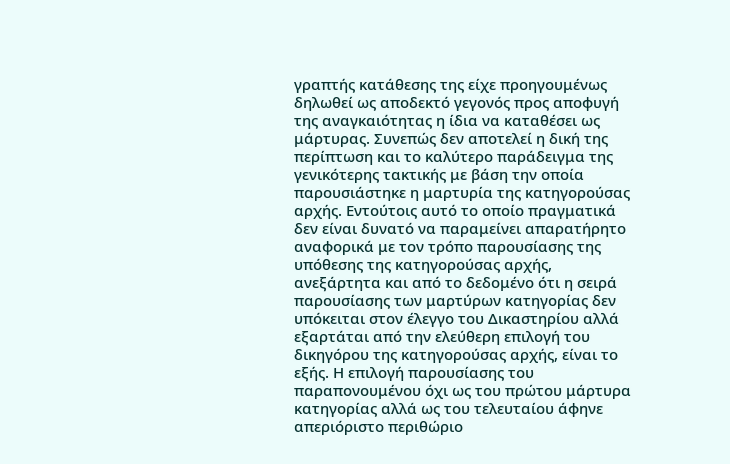γραπτής κατάθεσης της είχε προηγουμένως δηλωθεί ως αποδεκτό γεγονός προς αποφυγή της αναγκαιότητας η ίδια να καταθέσει ως μάρτυρας. Συνεπώς δεν αποτελεί η δική της περίπτωση και το καλύτερο παράδειγμα της γενικότερης τακτικής με βάση την οποία παρουσιάστηκε η μαρτυρία της κατηγορούσας αρχής. Εντούτοις αυτό το οποίο πραγματικά δεν είναι δυνατό να παραμείνει απαρατήρητο αναφορικά με τον τρόπο παρουσίασης της υπόθεσης της κατηγορούσας αρχής, ανεξάρτητα και από το δεδομένο ότι η σειρά παρουσίασης των μαρτύρων κατηγορίας δεν υπόκειται στον έλεγγο του Δικαστηρίου αλλά εξαρτάται από την ελεύθερη επιλογή του δικηγόρου της κατηγορούσας αρχής, είναι το εξής. Η επιλογή παρουσίασης του παραπονουμένου όχι ως του πρώτου μάρτυρα κατηγορίας αλλά ως του τελευταίου άφηνε απεριόριστο περιθώριο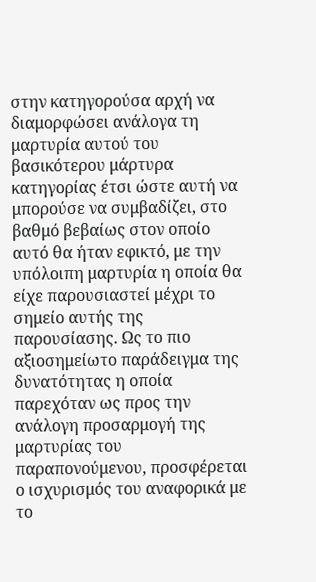στην κατηγορούσα αρχή να διαμορφώσει ανάλογα τη μαρτυρία αυτού του βασικότερου μάρτυρα κατηγορίας έτσι ώστε αυτή να μπορούσε να συμβαδίζει, στο βαθμό βεβαίως στον οποίο αυτό θα ήταν εφικτό, με την υπόλοιπη μαρτυρία η οποία θα είχε παρουσιαστεί μέχρι το σημείο αυτής της παρουσίασης. Ως το πιο αξιοσημείωτο παράδειγμα της δυνατότητας η οποία παρεχόταν ως προς την ανάλογη προσαρμογή της μαρτυρίας του παραπονούμενου, προσφέρεται ο ισχυρισμός του αναφορικά με το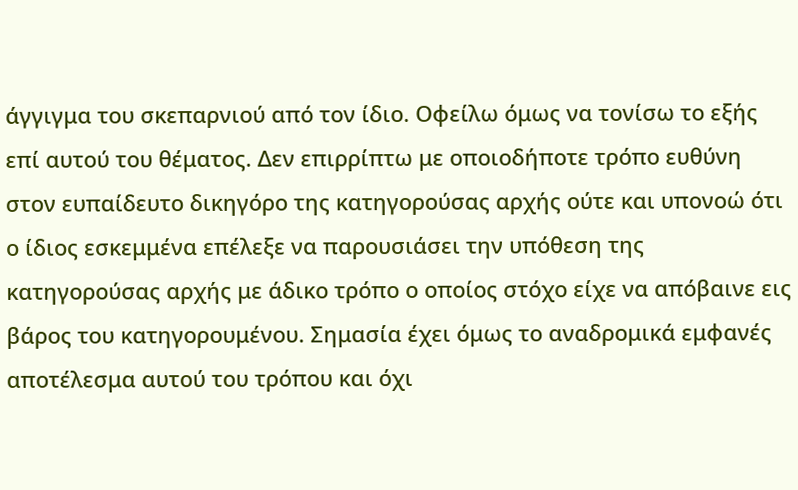άγγιγμα του σκεπαρνιού από τον ίδιο. Οφείλω όμως να τονίσω το εξής επί αυτού του θέματος. Δεν επιρρίπτω με οποιοδήποτε τρόπο ευθύνη στον ευπαίδευτο δικηγόρο της κατηγορούσας αρχής ούτε και υπονοώ ότι ο ίδιος εσκεμμένα επέλεξε να παρουσιάσει την υπόθεση της κατηγορούσας αρχής με άδικο τρόπο ο οποίος στόχο είχε να απόβαινε εις βάρος του κατηγορουμένου. Σημασία έχει όμως το αναδρομικά εμφανές αποτέλεσμα αυτού του τρόπου και όχι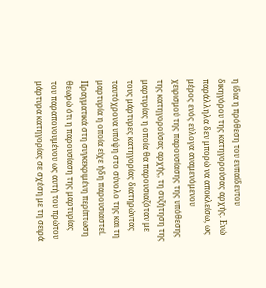η ίδια η πρόθεση του ευπαίδευτου δικηγόρου της κατηγορούσας αρχής. Ενώ παράλληλα δεν μπορώ να αποκλείσω, ως μέρος ενός εύλογα αναμενόμενου χειρισμού της παρουσίασης της υπόθεσης της κατηγορούσας αρχής, τη συζήτηση της μαρτυρίας η οποία θα παρουσιαζόταν με τους μάρτυρες κατηγορίας διατηρώντας ταυτόχρονα υπόψη στο σύνολο της και τη μαρτυρία η οποία είχε ήδη παρουσιαστεί. Πραγματικά στη συγκεκριμένη περίπτωση θεωρώ ότι η παρουσίαση της μαρτυρίας του παραπονουμένου ως αυτή του πρώτου μάρτυρα κατηγορίας σε σχέση με τη σειρά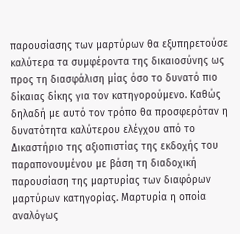παρουσίασης των μαρτύρων θα εξυπηρετούσε καλύτερα τα συμφέροντα της δικαιοσύνης ως προς τη διασφάλιση μίας όσο το δυνατό πιο δίκαιας δίκης για τον κατηγορούμενο. Καθώς δηλαδή με αυτό τον τρόπο θα προσφερόταν η δυνατότητα καλύτερου ελέγχου από το Δικαστήριο της αξιοπιστίας της εκδοχής του παραπονουμένου με βάση τη διαδοχική παρουσίαση της μαρτυρίας των διαφόρων μαρτύρων κατηγορίας. Μαρτυρία η οποία αναλόγως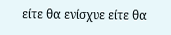είτε θα ενίσχυε είτε θα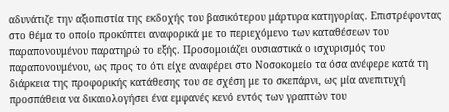αδυνάτιζε την αξιοπιστία της εκδοχής του βασικότερου μάρτυρα κατηγορίας. Επιστρέφοντας στο θέμα το οποίο προκύπτει αναφορικά με το περιεχόμενο των καταθέσεων του παραπονουμένου παρατηρώ το εξής. Προσομοιάζει ουσιαστικά ο ισχυρισμός του παραπονουμένου, ως προς το ότι είχε αναφέρει στο Νοσοκομείο τα όσα ανέφερε κατά τη διάρκεια της προφορικής κατάθεσης του σε σχέση με το σκεπάρνι, ως μία ανεπιτυχή προσπάθεια να δικαιολογήσει ένα εμφανές κενό εντός των γραπτών του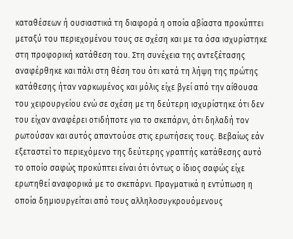καταθέσεων ή ουσιαστικά τη διαφορά η οποία αβίαστα προκύπτει μεταξύ του περιεχομένου τους σε σχέση και με τα όσα ισχυρίστηκε στη προφορική κατάθεση του. Στη συνέχεια της αντεξέτασης αναφέρθηκε και πάλι στη θέση του ότι κατά τη λήψη της πρώτης κατάθεσης ήταν ναρκωμένος και μόλις είχε βγεί από την αίθουσα του χειρουργείου ενώ σε σχέση με τη δεύτερη ισχυρίστηκε ότι δεν του είχαν αναφέρει οτιδήποτε για το σκεπάρνι, ότι δηλαδή τον ρωτούσαν και αυτός απαντούσε στις ερωτήσεις τους. Βεβαίως εάν εξεταστεί το περιεχόμενο της δεύτερης γραπτής κατάθεσης αυτό το οποίο σαφώς προκύπτει είναι ότι όντως ο ίδιος σαφώς είχε ερωτηθεί αναφορικά με το σκεπάρνι. Πραγματικά η εντύπωση η οποία δημιουργείται από τους αλληλοσυγκρουόμενους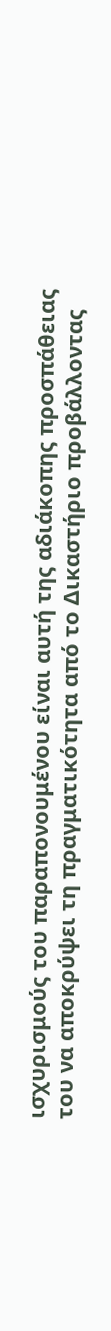ισχυρισμούς του παραπονουμένου είναι αυτή της αδιάκοπης προσπάθειας του να αποκρύψει τη πραγματικότητα από το Δικαστήριο προβάλλοντας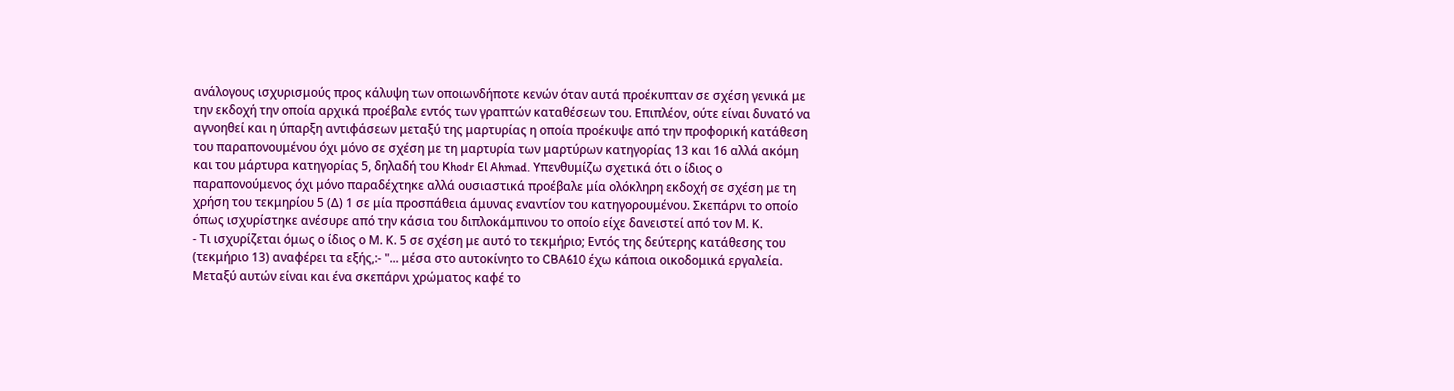ανάλογους ισχυρισμούς προς κάλυψη των οποιωνδήποτε κενών όταν αυτά προέκυπταν σε σχέση γενικά με την εκδοχή την οποία αρχικά προέβαλε εντός των γραπτών καταθέσεων του. Επιπλέον, ούτε είναι δυνατό να αγνοηθεί και η ύπαρξη αντιφάσεων μεταξύ της μαρτυρίας η οποία προέκυψε από την προφορική κατάθεση του παραπονουμένου όχι μόνο σε σχέση με τη μαρτυρία των μαρτύρων κατηγορίας 13 και 16 αλλά ακόμη και του μάρτυρα κατηγορίας 5, δηλαδή του Khodr El Ahmad. Υπενθυμίζω σχετικά ότι ο ίδιος ο παραπονούμενος όχι μόνο παραδέχτηκε αλλά ουσιαστικά προέβαλε μία ολόκληρη εκδοχή σε σχέση με τη χρήση του τεκμηρίου 5 (Δ) 1 σε μία προσπάθεια άμυνας εναντίον του κατηγορουμένου. Σκεπάρνι το οποίο όπως ισχυρίστηκε ανέσυρε από την κάσια του διπλοκάμπινου το οποίο είχε δανειστεί από τον Μ. Κ.
- Τι ισχυρίζεται όμως ο ίδιος ο Μ. Κ. 5 σε σχέση με αυτό το τεκμήριο; Εντός της δεύτερης κατάθεσης του (τεκμήριο 13) αναφέρει τα εξής,:- "... μέσα στο αυτοκίνητο το CBA610 έχω κάποια οικοδομικά εργαλεία. Μεταξύ αυτών είναι και ένα σκεπάρνι χρώματος καφέ το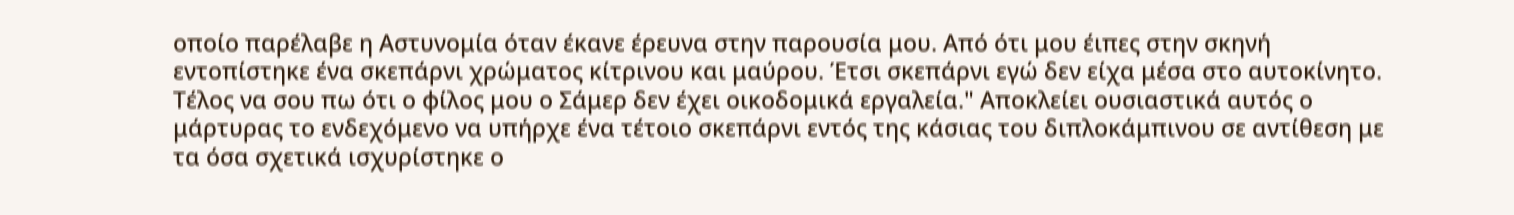οποίο παρέλαβε η Αστυνομία όταν έκανε έρευνα στην παρουσία μου. Από ότι μου έιπες στην σκηνή εντοπίστηκε ένα σκεπάρνι χρώματος κίτρινου και μαύρου. Έτσι σκεπάρνι εγώ δεν είχα μέσα στο αυτοκίνητο. Τέλος να σου πω ότι ο φίλος μου ο Σάμερ δεν έχει οικοδομικά εργαλεία." Αποκλείει ουσιαστικά αυτός ο μάρτυρας το ενδεχόμενο να υπήρχε ένα τέτοιο σκεπάρνι εντός της κάσιας του διπλοκάμπινου σε αντίθεση με τα όσα σχετικά ισχυρίστηκε ο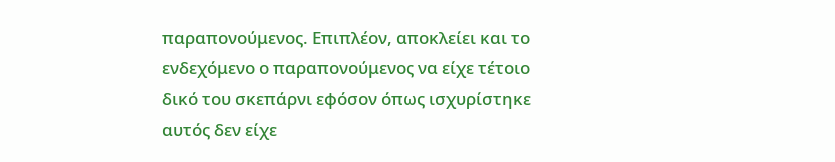παραπονούμενος. Επιπλέον, αποκλείει και το ενδεχόμενο ο παραπονούμενος να είχε τέτοιο δικό του σκεπάρνι εφόσον όπως ισχυρίστηκε αυτός δεν είχε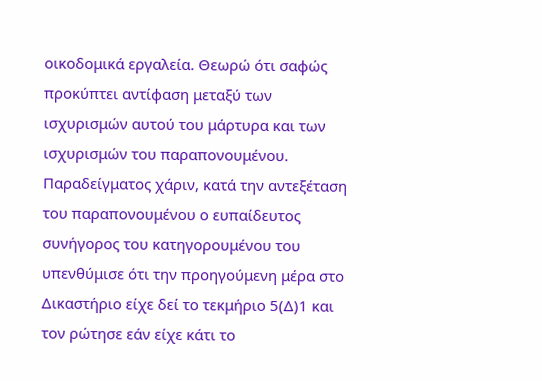οικοδομικά εργαλεία. Θεωρώ ότι σαφώς προκύπτει αντίφαση μεταξύ των ισχυρισμών αυτού του μάρτυρα και των ισχυρισμών του παραπονουμένου. Παραδείγματος χάριν, κατά την αντεξέταση του παραπονουμένου ο ευπαίδευτος συνήγορος του κατηγορουμένου του υπενθύμισε ότι την προηγούμενη μέρα στο Δικαστήριο είχε δεί το τεκμήριο 5(Δ)1 και τον ρώτησε εάν είχε κάτι το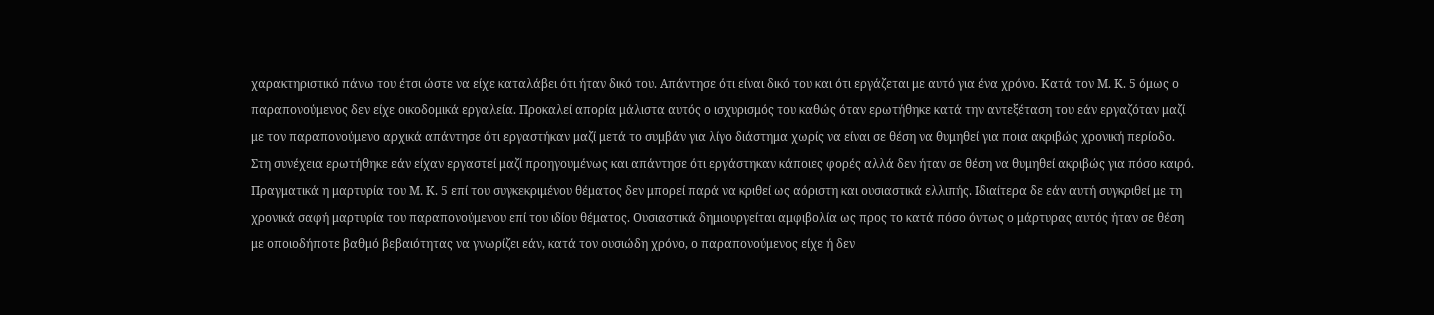χαρακτηριστικό πάνω του έτσι ώστε να είχε καταλάβει ότι ήταν δικό του. Απάντησε ότι είναι δικό του και ότι εργάζεται με αυτό για ένα χρόνο. Κατά τον Μ. Κ. 5 όμως ο παραπονούμενος δεν είχε οικοδομικά εργαλεία. Προκαλεί απορία μάλιστα αυτός ο ισχυρισμός του καθώς όταν ερωτήθηκε κατά την αντεξέταση του εάν εργαζόταν μαζί με τον παραπονούμενο αρχικά απάντησε ότι εργαστήκαν μαζί μετά το συμβάν για λίγο διάστημα χωρίς να είναι σε θέση να θυμηθεί για ποια ακριβώς χρονική περίοδο. Στη συνέχεια ερωτήθηκε εάν είχαν εργαστεί μαζί προηγουμένως και απάντησε ότι εργάστηκαν κάποιες φορές αλλά δεν ήταν σε θέση να θυμηθεί ακριβώς για πόσο καιρό. Πραγματικά η μαρτυρία του Μ. Κ. 5 επί του συγκεκριμένου θέματος δεν μπορεί παρά να κριθεί ως αόριστη και ουσιαστικά ελλιπής. Ιδιαίτερα δε εάν αυτή συγκριθεί με τη χρονικά σαφή μαρτυρία του παραπονούμενου επί του ιδίου θέματος. Ουσιαστικά δημιουργείται αμφιβολία ως προς το κατά πόσο όντως ο μάρτυρας αυτός ήταν σε θέση με οποιοδήποτε βαθμό βεβαιότητας να γνωρίζει εάν, κατά τον ουσιώδη χρόνο, ο παραπονούμενος είχε ή δεν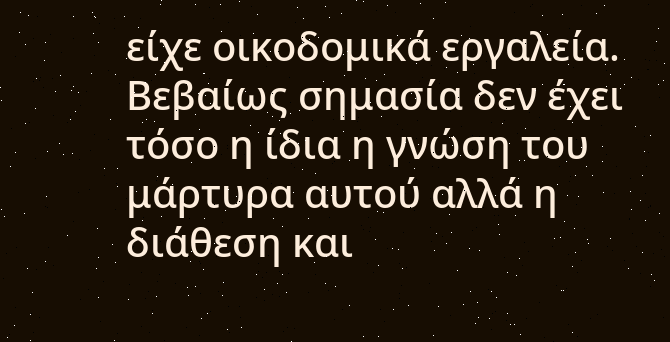είχε οικοδομικά εργαλεία. Βεβαίως σημασία δεν έχει τόσο η ίδια η γνώση του μάρτυρα αυτού αλλά η διάθεση και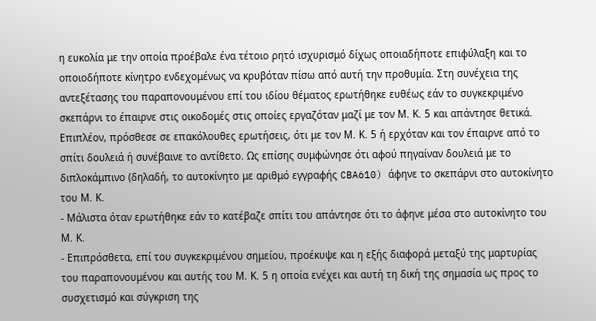η ευκολία με την οποία προέβαλε ένα τέτοιο ρητό ισχυρισμό δίχως οποιαδήποτε επιφύλαξη και το οποιοδήποτε κίνητρο ενδεχομένως να κρυβόταν πίσω από αυτή την προθυμία. Στη συνέχεια της αντεξέτασης του παραπονουμένου επί του ιδίου θέματος ερωτήθηκε ευθέως εάν το συγκεκριμένο σκεπάρνι το έπαιρνε στις οικοδομές στις οποίες εργαζόταν μαζί με τον Μ. Κ. 5 και απάντησε θετικά. Επιπλέον, πρόσθεσε σε επακόλουθες ερωτήσεις, ότι με τον Μ. Κ. 5 ή ερχόταν και τον έπαιρνε από το σπίτι δουλειά ή συνέβαινε το αντίθετο. Ως επίσης συμφώνησε ότι αφού πηγαίναν δουλειά με το διπλοκάμπινο (δηλαδή, το αυτοκίνητο με αριθμό εγγραφής CBA610) άφηνε το σκεπάρνι στο αυτοκίνητο του Μ. Κ.
- Μάλιστα όταν ερωτήθηκε εάν το κατέβαζε σπίτι του απάντησε ότι το άφηνε μέσα στο αυτοκίνητο του Μ. Κ.
- Επιπρόσθετα, επί του συγκεκριμένου σημείου, προέκυψε και η εξής διαφορά μεταξύ της μαρτυρίας του παραπονουμένου και αυτής του Μ. Κ. 5 η οποία ενέχει και αυτή τη δική της σημασία ως προς το συσχετισμό και σύγκριση της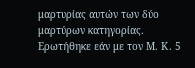μαρτυρίας αυτών των δύο μαρτύρων κατηγορίας. Ερωτήθηκε εάν με τον Μ. Κ. 5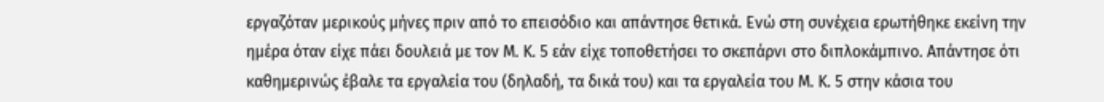εργαζόταν μερικούς μήνες πριν από το επεισόδιο και απάντησε θετικά. Ενώ στη συνέχεια ερωτήθηκε εκείνη την ημέρα όταν είχε πάει δουλειά με τον Μ. Κ. 5 εάν είχε τοποθετήσει το σκεπάρνι στο διπλοκάμπινο. Απάντησε ότι καθημερινώς έβαλε τα εργαλεία του (δηλαδή, τα δικά του) και τα εργαλεία του Μ. Κ. 5 στην κάσια του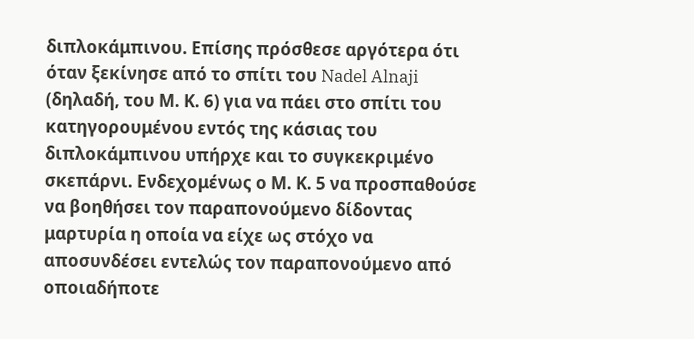διπλοκάμπινου. Επίσης πρόσθεσε αργότερα ότι όταν ξεκίνησε από το σπίτι του Nadel Alnaji (δηλαδή, του Μ. Κ. 6) για να πάει στο σπίτι του κατηγορουμένου εντός της κάσιας του διπλοκάμπινου υπήρχε και το συγκεκριμένο σκεπάρνι. Ενδεχομένως ο Μ. Κ. 5 να προσπαθούσε να βοηθήσει τον παραπονούμενο δίδοντας μαρτυρία η οποία να είχε ως στόχο να αποσυνδέσει εντελώς τον παραπονούμενο από οποιαδήποτε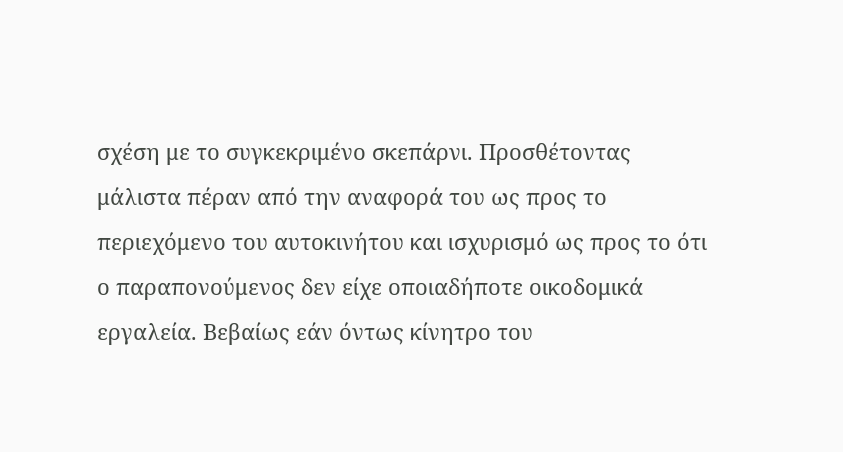σχέση με το συγκεκριμένο σκεπάρνι. Προσθέτοντας μάλιστα πέραν από την αναφορά του ως προς το περιεχόμενο του αυτοκινήτου και ισχυρισμό ως προς το ότι ο παραπονούμενος δεν είχε οποιαδήποτε οικοδομικά εργαλεία. Βεβαίως εάν όντως κίνητρο του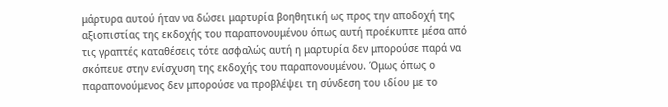μάρτυρα αυτού ήταν να δώσει μαρτυρία βοηθητική ως προς την αποδοχή της αξιοπιστίας της εκδοχής του παραπονουμένου όπως αυτή προέκυπτε μέσα από τις γραπτές καταθέσεις τότε ασφαλώς αυτή η μαρτυρία δεν μπορούσε παρά να σκόπευε στην ενίσχυση της εκδοχής του παραπονουμένου. Όμως όπως ο παραπονούμενος δεν μπορούσε να προβλέψει τη σύνδεση του ιδίου με το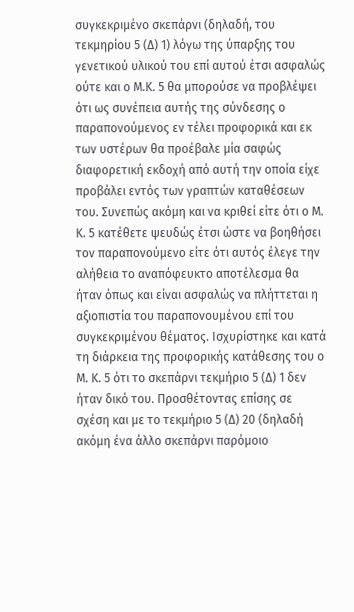συγκεκριμένο σκεπάρνι (δηλαδή, του τεκμηρίου 5 (Δ) 1) λόγω της ύπαρξης του γενετικού υλικού του επί αυτού έτσι ασφαλώς ούτε και ο Μ.Κ. 5 θα μπορούσε να προβλέψει ότι ως συνέπεια αυτής της σύνδεσης ο παραπονούμενος εν τέλει προφορικά και εκ των υστέρων θα προέβαλε μία σαφώς διαφορετική εκδοχή από αυτή την οποία είχε προβάλει εντός των γραπτών καταθέσεων του. Συνεπώς ακόμη και να κριθεί είτε ότι ο Μ. Κ. 5 κατέθετε ψευδώς έτσι ώστε να βοηθήσει τον παραπονούμενο είτε ότι αυτός έλεγε την αλήθεια το αναπόφευκτο αποτέλεσμα θα ήταν όπως και είναι ασφαλώς να πλήττεται η αξιοπιστία του παραπονουμένου επί του συγκεκριμένου θέματος. Ισχυρίστηκε και κατά τη διάρκεια της προφορικής κατάθεσης του ο Μ. Κ. 5 ότι το σκεπάρνι τεκμήριο 5 (Δ) 1 δεν ήταν δικό του. Προσθέτοντας επίσης σε σχέση και με το τεκμήριο 5 (Δ) 20 (δηλαδή ακόμη ένα άλλο σκεπάρνι παρόμοιο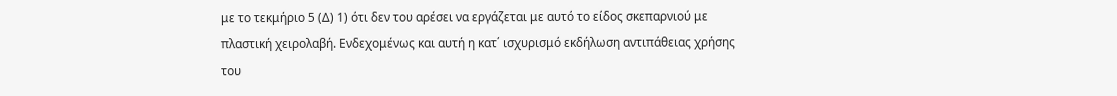με το τεκμήριο 5 (Δ) 1) ότι δεν του αρέσει να εργάζεται με αυτό το είδος σκεπαρνιού με πλαστική χειρολαβή. Ενδεχομένως και αυτή η κατ΄ ισχυρισμό εκδήλωση αντιπάθειας χρήσης του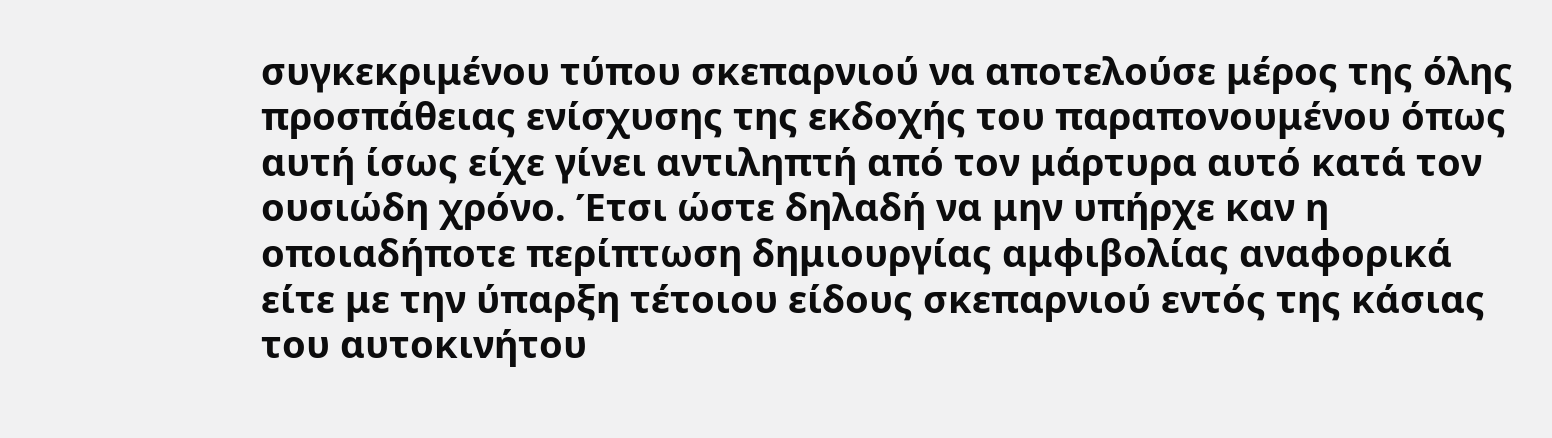συγκεκριμένου τύπου σκεπαρνιού να αποτελούσε μέρος της όλης προσπάθειας ενίσχυσης της εκδοχής του παραπονουμένου όπως αυτή ίσως είχε γίνει αντιληπτή από τον μάρτυρα αυτό κατά τον ουσιώδη χρόνο. Έτσι ώστε δηλαδή να μην υπήρχε καν η οποιαδήποτε περίπτωση δημιουργίας αμφιβολίας αναφορικά είτε με την ύπαρξη τέτοιου είδους σκεπαρνιού εντός της κάσιας του αυτοκινήτου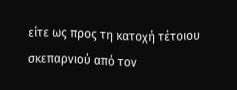είτε ως προς τη κατοχή τέτοιου σκεπαρνιού από τον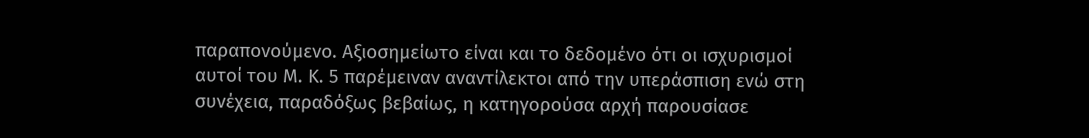παραπονούμενο. Αξιοσημείωτο είναι και το δεδομένο ότι οι ισχυρισμοί αυτοί του Μ. Κ. 5 παρέμειναν αναντίλεκτοι από την υπεράσπιση ενώ στη συνέχεια, παραδόξως βεβαίως, η κατηγορούσα αρχή παρουσίασε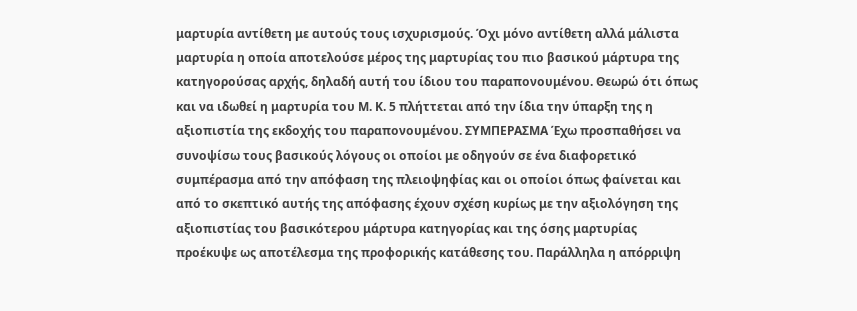μαρτυρία αντίθετη με αυτούς τους ισχυρισμούς. Όχι μόνο αντίθετη αλλά μάλιστα μαρτυρία η οποία αποτελούσε μέρος της μαρτυρίας του πιο βασικού μάρτυρα της κατηγορούσας αρχής, δηλαδή αυτή του ίδιου του παραπονουμένου. Θεωρώ ότι όπως και να ιδωθεί η μαρτυρία του Μ. Κ. 5 πλήττεται από την ίδια την ύπαρξη της η αξιοπιστία της εκδοχής του παραπονουμένου. ΣΥΜΠΕΡΑΣΜΑ Έχω προσπαθήσει να συνοψίσω τους βασικούς λόγους οι οποίοι με οδηγούν σε ένα διαφορετικό συμπέρασμα από την απόφαση της πλειοψηφίας και οι οποίοι όπως φαίνεται και από το σκεπτικό αυτής της απόφασης έχουν σχέση κυρίως με την αξιολόγηση της αξιοπιστίας του βασικότερου μάρτυρα κατηγορίας και της όσης μαρτυρίας προέκυψε ως αποτέλεσμα της προφορικής κατάθεσης του. Παράλληλα η απόρριψη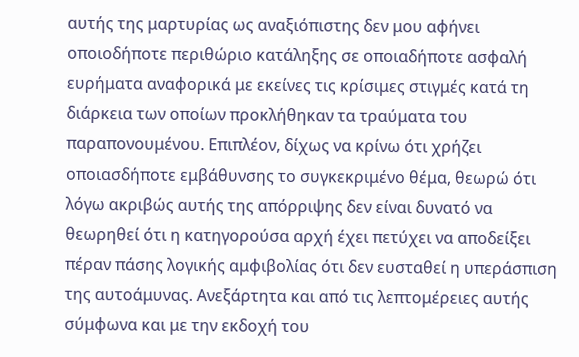αυτής της μαρτυρίας ως αναξιόπιστης δεν μου αφήνει οποιοδήποτε περιθώριο κατάληξης σε οποιαδήποτε ασφαλή ευρήματα αναφορικά με εκείνες τις κρίσιμες στιγμές κατά τη διάρκεια των οποίων προκλήθηκαν τα τραύματα του παραπονουμένου. Επιπλέον, δίχως να κρίνω ότι χρήζει οποιασδήποτε εμβάθυνσης το συγκεκριμένο θέμα, θεωρώ ότι λόγω ακριβώς αυτής της απόρριψης δεν είναι δυνατό να θεωρηθεί ότι η κατηγορούσα αρχή έχει πετύχει να αποδείξει πέραν πάσης λογικής αμφιβολίας ότι δεν ευσταθεί η υπεράσπιση της αυτοάμυνας. Ανεξάρτητα και από τις λεπτομέρειες αυτής σύμφωνα και με την εκδοχή του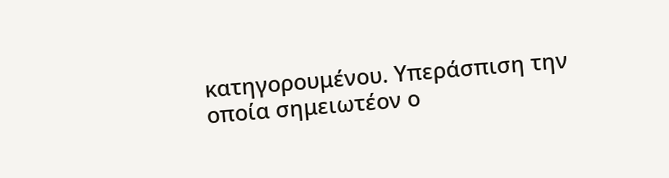κατηγορουμένου. Υπεράσπιση την οποία σημειωτέον ο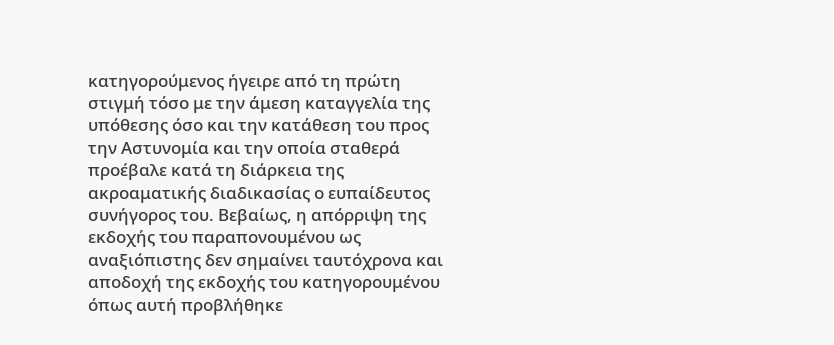κατηγορούμενος ήγειρε από τη πρώτη στιγμή τόσο με την άμεση καταγγελία της υπόθεσης όσο και την κατάθεση του προς την Αστυνομία και την οποία σταθερά προέβαλε κατά τη διάρκεια της ακροαματικής διαδικασίας ο ευπαίδευτος συνήγορος του. Βεβαίως, η απόρριψη της εκδοχής του παραπονουμένου ως αναξιόπιστης δεν σημαίνει ταυτόχρονα και αποδοχή της εκδοχής του κατηγορουμένου όπως αυτή προβλήθηκε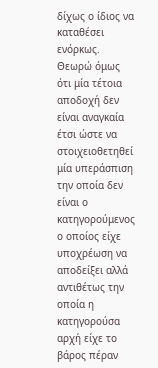δίχως ο ίδιος να καταθέσει ενόρκως. Θεωρώ όμως ότι μία τέτοια αποδοχή δεν είναι αναγκαία έτσι ώστε να στοιχειοθετηθεί μία υπεράσπιση την οποία δεν είναι ο κατηγορούμενος ο οποίος είχε υποχρέωση να αποδείξει αλλά αντιθέτως την οποία η κατηγορούσα αρχή είχε το βάρος πέραν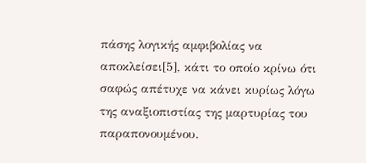πάσης λογικής αμφιβολίας να αποκλείσει[5], κάτι το οποίο κρίνω ότι σαφώς απέτυχε να κάνει κυρίως λόγω της αναξιοπιστίας της μαρτυρίας του παραπονουμένου.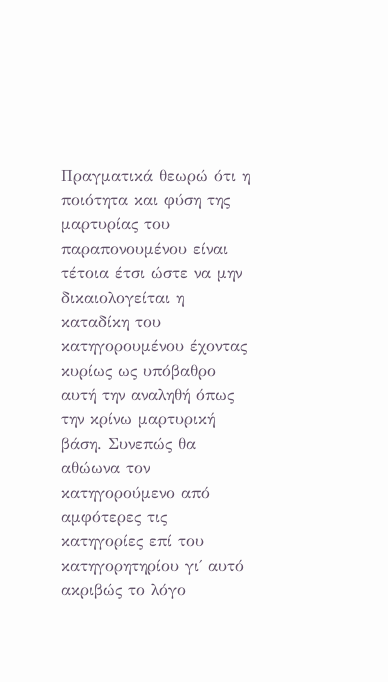Πραγματικά θεωρώ ότι η ποιότητα και φύση της μαρτυρίας του παραπονουμένου είναι τέτοια έτσι ώστε να μην δικαιολογείται η καταδίκη του κατηγορουμένου έχοντας κυρίως ως υπόβαθρο αυτή την αναληθή όπως την κρίνω μαρτυρική βάση. Συνεπώς θα αθώωνα τον κατηγορούμενο από αμφότερες τις κατηγορίες επί του κατηγορητηρίου γι΄ αυτό ακριβώς το λόγο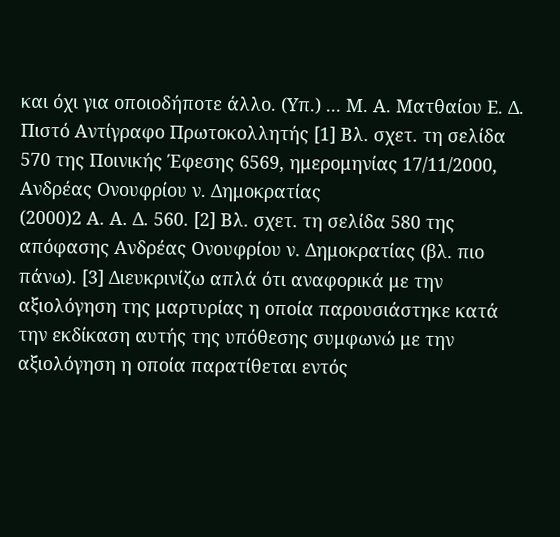και όχι για οποιοδήποτε άλλο. (Υπ.) ... Μ. Α. Ματθαίου Ε. Δ. Πιστό Αντίγραφο Πρωτοκολλητής [1] Βλ. σχετ. τη σελίδα 570 της Ποινικής Έφεσης 6569, ημερομηνίας 17/11/2000, Ανδρέας Ονουφρίου ν. Δημοκρατίας
(2000)2 Α. Α. Δ. 560. [2] Βλ. σχετ. τη σελίδα 580 της απόφασης Ανδρέας Ονουφρίου ν. Δημοκρατίας (βλ. πιο πάνω). [3] Διευκρινίζω απλά ότι αναφορικά με την αξιολόγηση της μαρτυρίας η οποία παρουσιάστηκε κατά την εκδίκαση αυτής της υπόθεσης συμφωνώ με την αξιολόγηση η οποία παρατίθεται εντός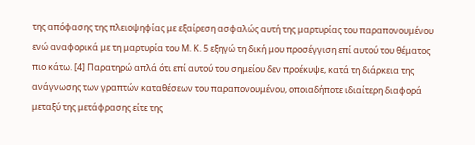της απόφασης της πλειοψηφίας με εξαίρεση ασφαλώς αυτή της μαρτυρίας του παραπονουμένου ενώ αναφορικά με τη μαρτυρία του Μ. Κ. 5 εξηγώ τη δική μου προσέγγιση επί αυτού του θέματος πιο κάτω. [4] Παρατηρώ απλά ότι επί αυτού του σημείου δεν προέκυψε, κατά τη διάρκεια της ανάγνωσης των γραπτών καταθέσεων του παραπονουμένου, οποιαδήποτε ιδιαίτερη διαφορά μεταξύ της μετάφρασης είτε της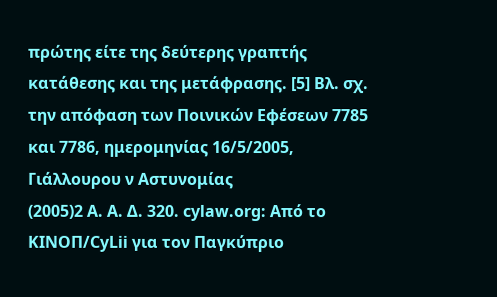πρώτης είτε της δεύτερης γραπτής κατάθεσης και της μετάφρασης. [5] Βλ. σχ. την απόφαση των Ποινικών Εφέσεων 7785 και 7786, ημερομηνίας 16/5/2005, Γιάλλουρου ν Αστυνομίας
(2005)2 Α. Α. Δ. 320. cylaw.org: Από το ΚΙΝOΠ/CyLii για τον Παγκύπριο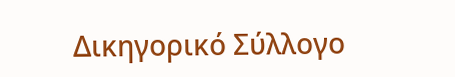Δικηγορικό Σύλλογο